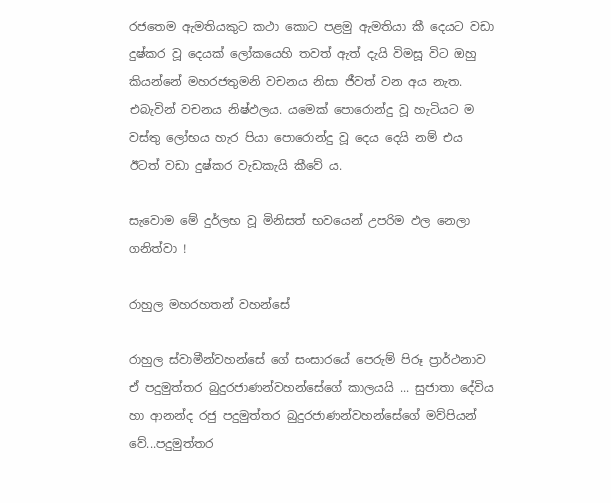රජතෙම ඇමතියකුට කථා කොට පළමු ඇමතියා කී දෙයට වඩා දුෂ්කර වූ දෙයක්‌ ලෝකයෙහි තවත් ඇත් දැයි විමසූ විට ඔහු කියන්නේ මහරජතුමනි වචනය නිසා ජීවත් වන අය නැත. එබැවින් වචනය නිෂ්ඵලය. යමෙක්‌ පොරොන්දු වූ හැටියට ම වස්‌තු ලෝභය හැර පියා පොරොන්දු වූ දෙය දෙයි නම් එය ඊටත් වඩා දුෂ්කර වැඩකැයි කීවේ ය.

සැවොම මේ දුර්ලභ වූ මිනිසත් භවයෙන් උපරිම ඵල නෙලා ගනිත්වා !

රාහුල මහරහතන් වහන්සේ

රාහුල ස්වාමීන්වහන්සේ ගේ සංසාරයේ පෙරුම් පිරූ ප්‍රාර්ථනාව
ඒ පදුමුත්තර බුදුරජාණන්වහන්සේගේ කාලයයි ... සුජාතා දේවිය හා ආනන්ද රජු පදුමුත්තර බුදුරජාණන්වහන්සේගේ මව්පියන් වේ...පදුමුත්තර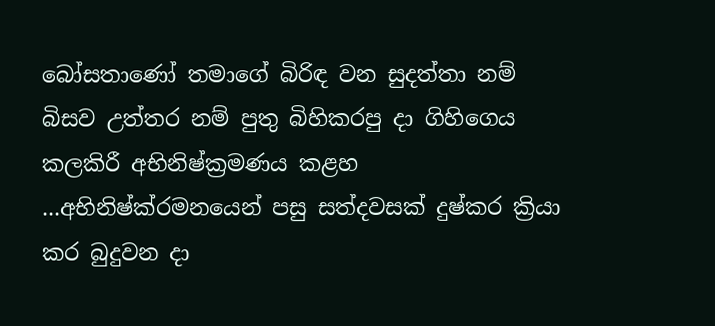බෝසතාණෝ තමාගේ බිරිඳ වන සුදත්තා නම් බිසව උත්තර නම් පුතු බිහිකරපු දා ගිහිගෙය කලකිරී අභිනිෂ්ක්‍රමණය කළහ ...අභිනිෂ්ක්රමනයෙන් පසු සත්දවසක් දුෂ්කර ක්‍රියා කර බුදුවන දා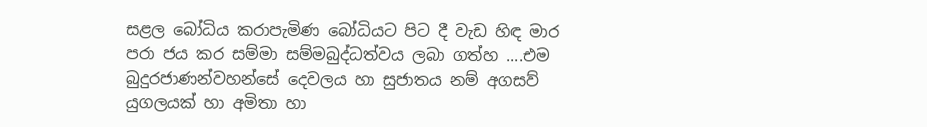සළල බෝධිය කරාපැමිණ බෝධියට පිට දී වැඩ හිඳ මාර පරා ජය කර සම්මා සම්මබුද්ධත්වය ලබා ගත්හ ....එම බුදුරජාණන්වහන්සේ දෙවලය හා සුජාතය නම් අගසව් යුගලයක් හා අමිතා හා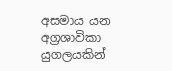අසමාය යන අග්‍රශාවිකා යුගලයකින්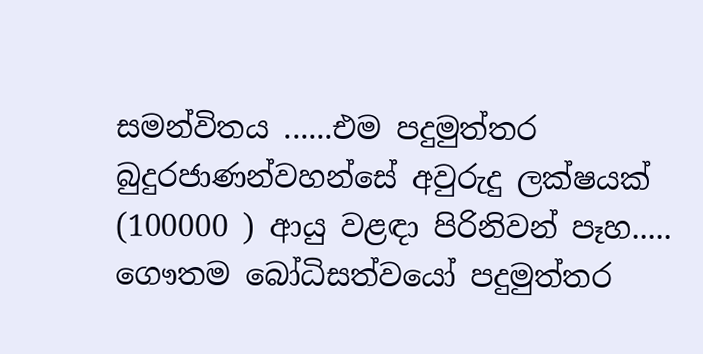සමන්විතය ......එම පදුමුත්තර බුදුරජාණන්වහන්සේ අවුරුදු ලක්ෂයක් (100000 ) ආයු වළඳා පිරිනිවන් පෑහ.....
ගෞතම බෝධිසත්වයෝ පදුමුත්තර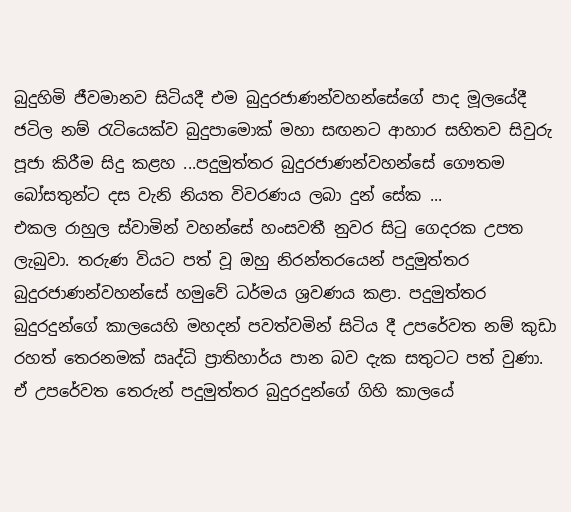බුදුහිමි ජීවමානව සිටියදී එම බුදුරජාණන්වහන්සේගේ පාද මූලයේදී ජටිල නම් රැටියෙක්ව බුදුපාමොක් මහා සඟනට ආහාර සහිතව සිවුරු පූජා කිරීම සිදු කළහ ...පදුමුත්තර බුදුරජාණන්වහන්සේ ගෞතම බෝසතුන්ට දස වැනි නියත විවරණය ලබා දුන් සේක ...
එකල රාහුල ස්වාමින් වහන්සේ හංසවතී නුවර සිටු ගෙදරක උපත ලැබුවා. තරුණ වියට පත් වූ ඔහු නිරන්තරයෙන් පදුමුත්තර බුදුරජාණන්වහන්සේ හමුවේ ධර්මය ශ්‍රවණය කළා. පදුමුත්තර බුදුරදුන්ගේ කාලයෙහි මහදන් පවත්වමින් සිටිය දී උපරේවත නම් කුඩා රහත් තෙරනමක් ඍද්ධි ප්‍රාතිහාර්ය පාන බව දැක සතුටට පත් වුණා. ඒ උපරේවත තෙරුන් පදුමුත්තර බුදුරදුන්ගේ ගිහි කාලයේ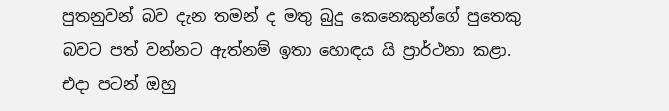පුතනුවන් බව දැන තමන් ද මතු බුදු කෙනෙකුන්ගේ පුතෙකු බවට පත් වන්නට ඇත්නම් ඉතා හොඳය යි ප්‍රාර්ථනා කළා.
එදා පටන් ඔහු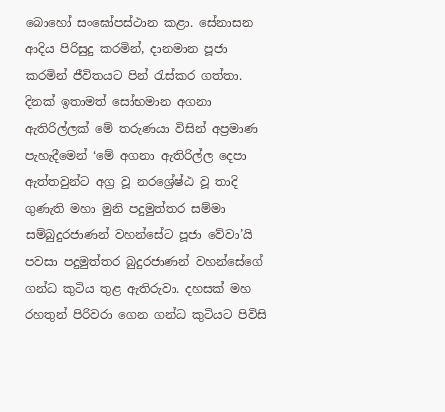බොහෝ සංඝෝපස්ථාන කළා. සේනාසන ආදිය පිරිසුදු කරමින්, දානමාන පූජා කරමින් ජීවිතයට පින් රැස්කර ගත්තා. දිනක් ඉතාමත් සෝභමාන අගනා ඇතිරිල්ලක් මේ තරුණයා විසින් අප්‍රමාණ පැහැදීමෙන් ‘මේ අගනා ඇතිරිල්ල දෙපා ඇත්තවුන්ට අග්‍ර වූ නරශ්‍රේෂ්ඨ වූ තාදි ගුණැති මහා මුනි පදුමුත්තර සම්මා සම්බුදුරජාණන් වහන්සේට පූජා වේවා’යි පවසා පදුමුත්තර බුදුරජාණන් වහන්සේගේ ගන්ධ කුටිය තුළ ඇතිරුවා. දහසක් මහ රහතුන් පිරිවරා ගෙන ගන්ධ කුටියට පිවිසි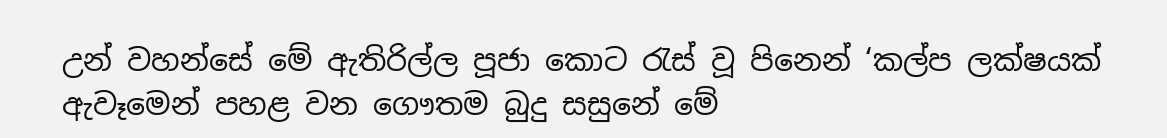උන් වහන්සේ මේ ඇතිරිල්ල පූජා කොට රැස් වූ පිනෙන් ‘කල්ප ලක්ෂයක් ඇවෑමෙන් පහළ වන ගෞතම බුදු සසුනේ මේ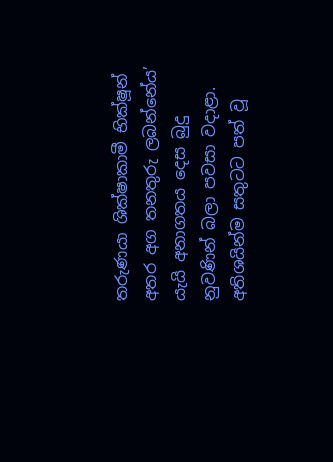තරුණයා ශික්ෂාකාමී භික්ෂූන් අතර අග තනතුරු ලබන්නේය’ යැයි අනාගතය දෙස බුදු නුවණින් බලා පවසා වදාළා.
අතිශයින්ම සතුටට පත් වූ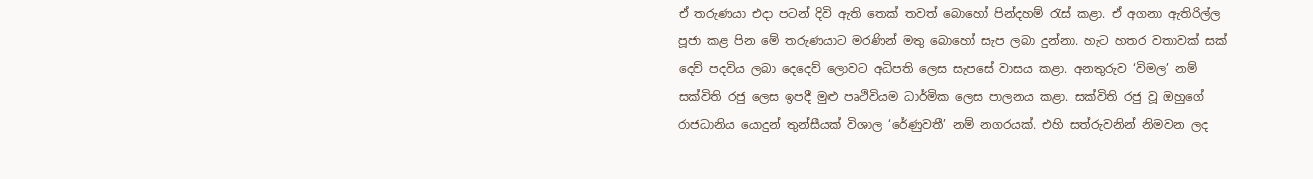ඒ තරුණයා එදා පටන් දිවි ඇති තෙක් තවත් බොහෝ පින්දහම් රැස් කළා. ඒ අගනා ඇතිරිල්ල පූජා කළ පින මේ තරුණයාට මරණින් මතු බොහෝ සැප ලබා දුන්නා. හැට හතර වතාවක් සක් දෙව් පදවිය ලබා දෙදෙව් ලොවට අධිපති ලෙස සැපසේ වාසය කළා. අනතුරුව ‘විමල’ නම් සක්විති රජු ලෙස ඉපදී මුළු පෘථිවියම ධාර්මික ලෙස පාලනය කළා. සක්විති රජු වූ ඔහුගේ රාජධානිය යොදුන් තුන්සීයක් විශාල ‘රේණුවතී’ නම් නගරයක්. එහි සත්රුවනින් නිමවන ලද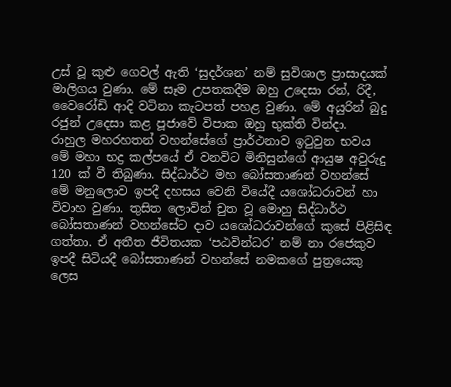උස් වූ කුළු ගෙවල් ඇති ‘සුදර්ශන’ නම් සුවිශාල ප්‍රාසාදයක් මාලිගය වුණා. මේ සෑම උපතකදීම ඔහු උදෙසා රන්, රිදී, වෛරෝඩි ආදි වටිනා කැටපත් පහළ වුණා. මේ අයුරින් බුදු රජුන් උදෙසා කළ පූජාවේ විපාක ඔහු භුක්ති වින්දා.
රාහුල මහරහතන් වහන්සේගේ ප්‍රාර්ථනාව ඉටුවුන භවය
මේ මහා භද්‍ර කල්පයේ ඒ වනවිට මිනිසුන්ගේ ආයුෂ අවුරුදු 120 ක් වී තිබුණා. සිද්ධාර්ථ මහ බෝසතාණන් වහන්සේ මේ මනුලොව ඉපදී දහසය වෙනි වියේදී යශෝධරාවන් හා විවාහ වුණා. තුසිත ලොවින් චුත වූ මොහු සිද්ධාර්ථ බෝසතාණන් වහන්සේට දාව යශෝධරාවන්ගේ කුසේ පිළිසිඳ ගත්තා. ඒ අතීත ජීවිතයක ‘පඨවින්ධර’ නම් නා රජෙකුව ඉපදී සිටියදී බෝසතාණන් වහන්සේ නමකගේ පුත්‍රයෙකු ලෙස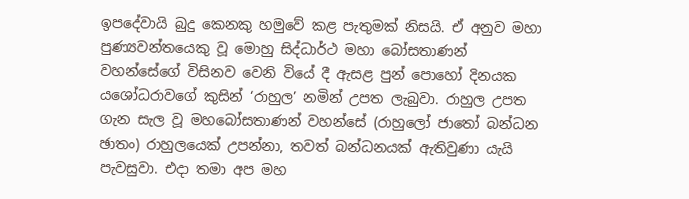ඉපදේවායි බුදු කෙනකු හමුවේ කළ පැතුමක් නිසයි. ඒ අනුව මහා පුණ්‍යවන්තයෙකු වූ මොහු සිද්ධාර්ථ මහා බෝසතාණන් වහන්සේගේ විසිනව වෙනි වියේ දී ඇසළ පුන් පොහෝ දිනයක යශෝධරාවගේ කුසින් ‘රාහුල’ නමින් උපත ලැබුවා. රාහුල උපත ගැන සැල වූ මහබෝසතාණන් වහන්සේ (රාහුලෝ ජාතෝ බන්ධන ඡාතං) රාහුලයෙක් උපන්නා, තවත් බන්ධනයක් ඇතිවුණා යැයි පැවසුවා. එදා තමා අප මහ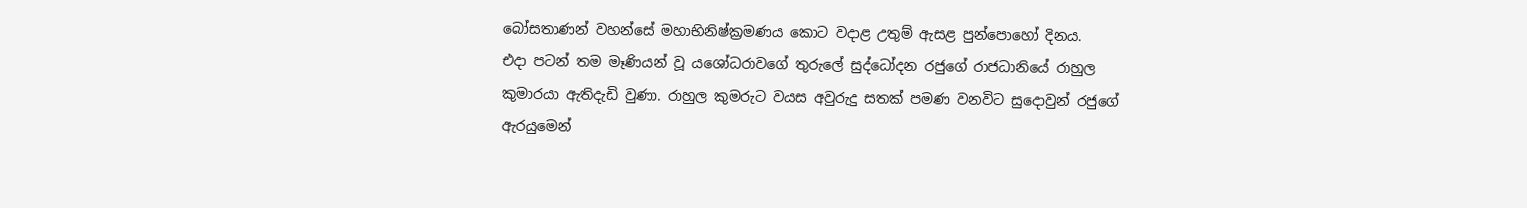බෝසතාණන් වහන්සේ මහාභිනිෂ්ක්‍රමණය කොට වදාළ උතුම් ඇසළ පුන්පොහෝ දිනය.
එදා පටන් තම මෑණියන් වූ යශෝධරාවගේ තුරුලේ සුද්ධෝදන රජුගේ රාජධානියේ රාහුල කුමාරයා ඇතිදැඩි වුණා. රාහුල කුමරුට වයස අවුරුදු සතක් පමණ වනවිට සුදොවුන් රජුගේ ඇරයුමෙන්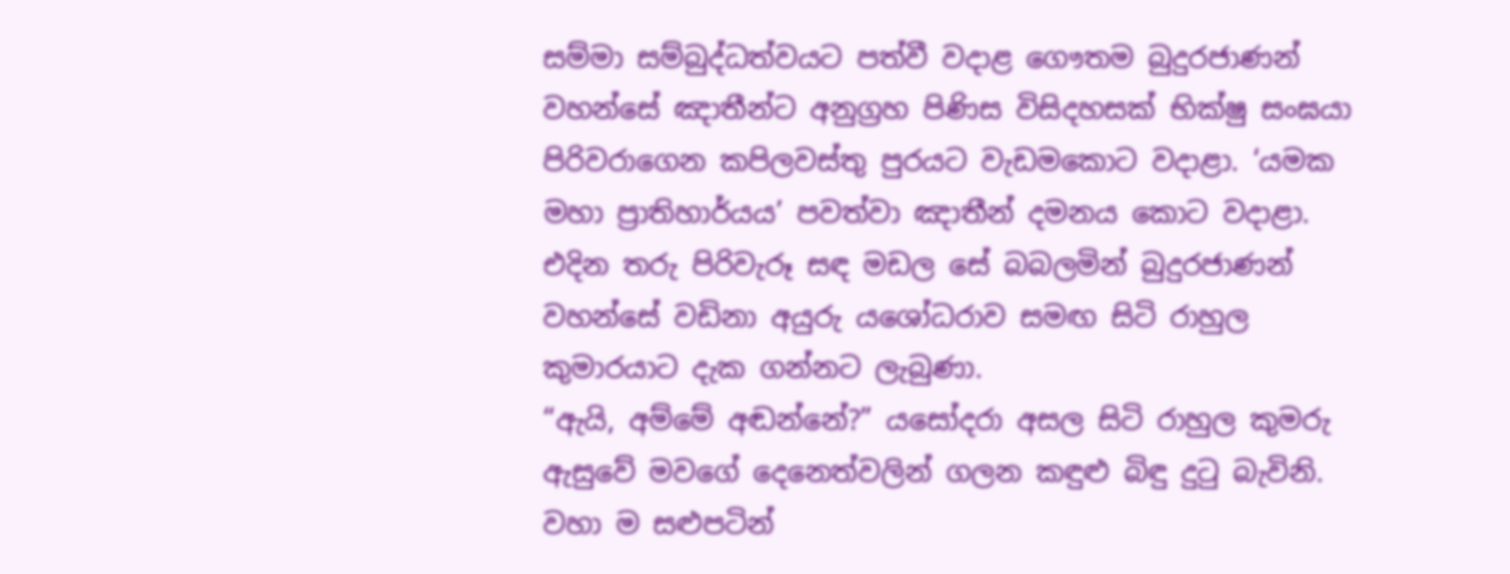සම්මා සම්බුද්ධත්වයට පත්වී වදාළ ගෞතම බුදුරජාණන් වහන්සේ ඤාතීන්ට අනුග්‍රහ පිණිස විසිදහසක් භික්ෂු සංඝයා පිරිවරාගෙන කපිලවස්තු පුරයට වැඩමකොට වදාළා. ‘යමක මහා ප්‍රාතිහාර්යය’ පවත්වා ඤාතීන් දමනය කොට වදාළා. එදින තරු පිරිවැරූ සඳ මඩල සේ බබලමින් බුදුරජාණන් වහන්සේ වඩිනා අයුරු යශෝධරාව සමඟ සිටි රාහුල කුමාරයාට දැක ගන්නට ලැබුණා.
“ඇයි, අම්මේ අඬන්නේ?” යසෝදරා අසල සිටි රාහුල කුමරු ඇසුවේ මවගේ දෙනෙත්වලින් ගලන කඳුළු බිඳු දුටු බැවිනි. වහා ම සළුපටින්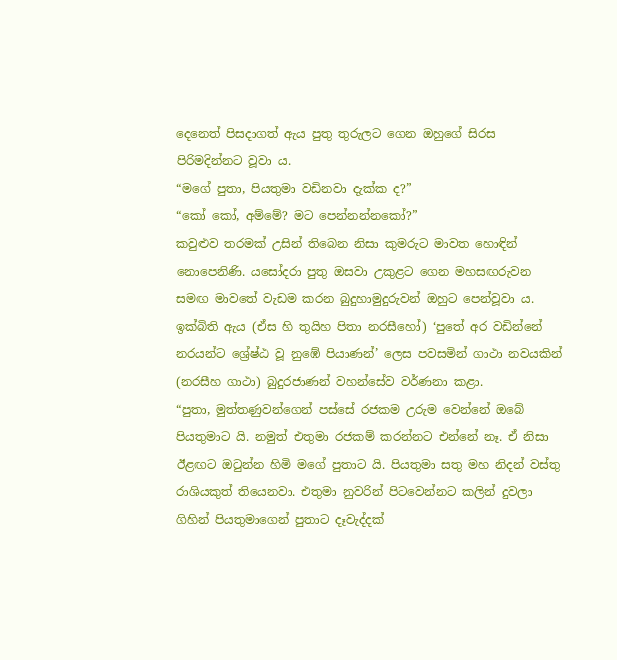දෙනෙත් පිසදාගත් ඇය පුතු තුරුලට ගෙන ඔහුගේ සිරස පිරිමදින්නට වූවා ය.
“මගේ පුතා, පියතුමා වඩිනවා දැක්ක ද?”
“කෝ කෝ, අම්මේ? මට පෙන්නන්නකෝ?”
කවුළුව තරමක් උසින් තිබෙන නිසා කුමරුට මාවත හොඳින් නොපෙනිණි. යසෝදරා පුතු ඔසවා උකුළට ගෙන මහසඟරුවන සමඟ මාවතේ වැඩම කරන බුදුහාමුදුරුවන් ඔහුට පෙන්වූවා ය. ඉක්බිති ඇය (ඒස හි තුයිහ පිතා නරසීහෝ) ‘පුතේ අර වඩින්නේ නරයන්ට ශ්‍රේෂ්ඨ වූ නුඹේ පියාණන්’ ලෙස පවසමින් ගාථා නවයකින් (නරසීහ ගාථා) බුදුරජාණන් වහන්සේව වර්ණනා කළා.
“පුතා, මුත්තණුවන්ගෙන් පස්සේ රජකම උරුම වෙන්නේ ඔබේ පියතුමාට යි. නමුත් එතුමා රජකම් කරන්නට එන්නේ නෑ. ඒ නිසා ඊළඟට ඔටුන්න හිමි මගේ පුතාට යි. පියතුමා සතු මහ නිදන් වස්තු රාශියකුත් තියෙනවා. එතුමා නුවරින් පිටවෙන්නට කලින් දුවලා ගිහින් පියතුමාගෙන් පුතාට දෑවැද්දක්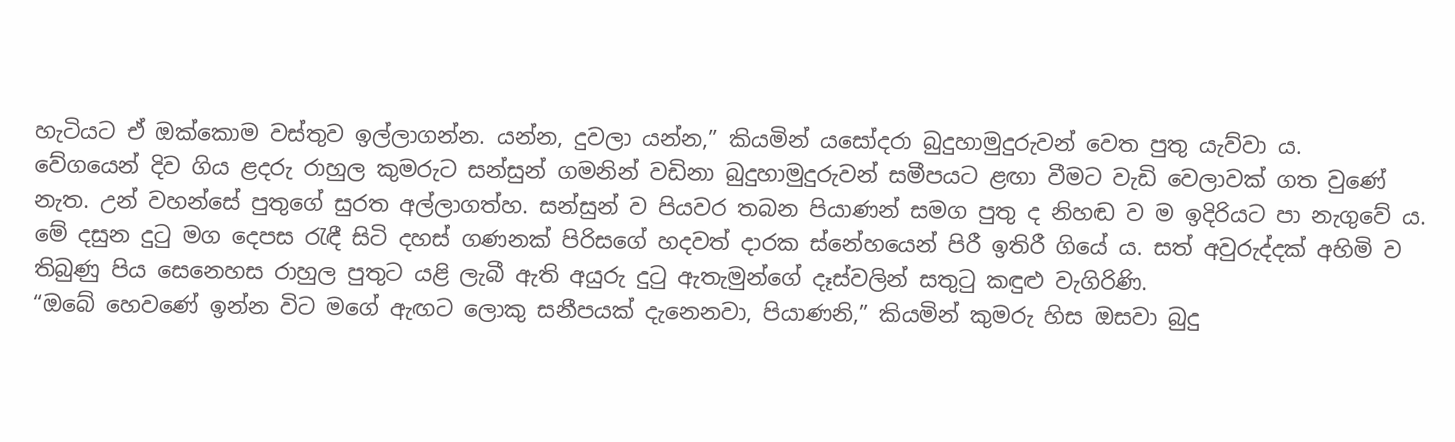හැටියට ඒ ඔක්කොම වස්තුව ඉල්ලාගන්න. යන්න, දුවලා යන්න,” කියමින් යසෝදරා බුදුහාමුදුරුවන් වෙත පුතු යැව්වා ය.
වේගයෙන් දිව ගිය ළදරු රාහුල කුමරුට සන්සුන් ගමනින් වඩිනා බුදුහාමුදුරුවන් සමීපයට ළඟා වීමට වැඩි වෙලාවක් ගත වුණේ නැත. උන් වහන්සේ පුතුගේ සුරත අල්ලාගත්හ. සන්සුන් ව පියවර තබන පියාණන් සමග පුතු ද නිහඬ ව ම ඉදිරියට පා නැගුවේ ය. මේ දසුන දුටු මග දෙපස රැඳී සිටි දහස් ගණනක් පිරිසගේ හදවත් දාරක ස්නේහයෙන් පිරී ඉතිරී ගියේ ය. සත් අවුරුද්දක් අහිමි ව තිබුණු පිය සෙනෙහස රාහුල පුතුට යළි ලැබී ඇති අයුරු දුටු ඇතැමුන්ගේ දෑස්වලින් සතුටු කඳුළු වැගිරිණි.
“ඔබේ හෙවණේ ඉන්න විට මගේ ඇඟට ලොකු සනීපයක් දැනෙනවා, පියාණනි,” කියමින් කුමරු හිස ඔසවා බුදු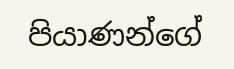පියාණන්ගේ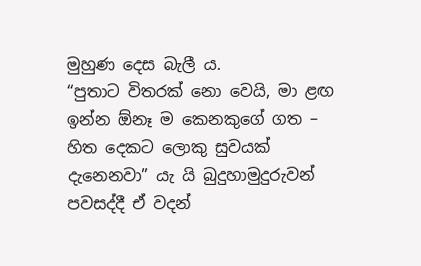මුහුණ දෙස බැලී ය.
“පුතාට විතරක් නො වෙයි, මා ළඟ ඉන්න ඕනෑ ම කෙනකුගේ ගත – හිත දෙකට ලොකු සුවයක් දැනෙනවා” යැ යි බුදුහාමුදුරුවන් පවසද්දී ඒ වදන්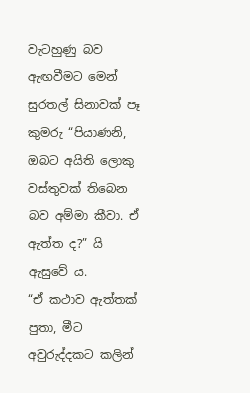වැටහුණු බව ඇඟවීමට මෙන් සුරතල් සිනාවක් පෑ කුමරු “පියාණනි, ඔබට අයිති ලොකු වස්තුවක් තිබෙන බව අම්මා කීවා. ඒ ඇත්ත ද?” යි ඇසුවේ ය.
“ඒ කථාව ඇත්තක් පුතා, මීට අවුරුද්දකට කලින්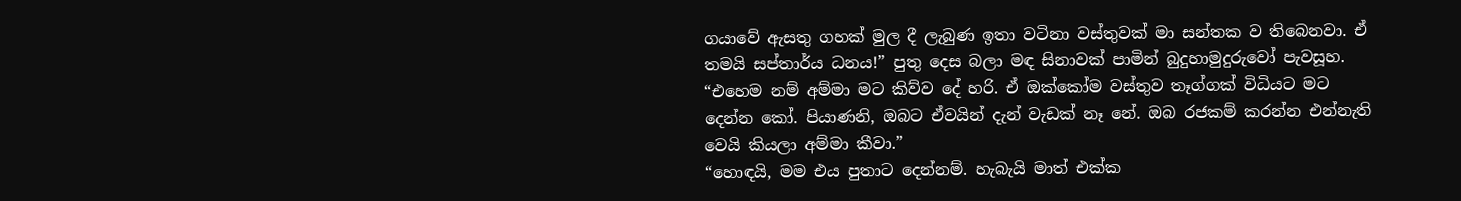ගයාවේ ඇසතු ගහක් මුල දී ලැබුණ ඉතා වටිනා වස්තුවක් මා සන්තක ව තිබෙනවා. ඒ තමයි සප්තාර්ය ධනය!” පුතු දෙස බලා මඳ සිනාවක් පාමින් බුදුහාමුදුරුවෝ පැවසූහ.
“එහෙම නම් අම්මා මට කිව්ව දේ හරි. ඒ ඔක්කෝම වස්තුව තෑග්ගක් විධියට මට දෙන්න කෝ. පියාණනි, ඔබට ඒවයින් දැන් වැඩක් නෑ නේ. ඔබ රජකම් කරන්න එන්නැති වෙයි කියලා අම්මා කීවා.”
“හොඳයි, මම එය පුතාට දෙන්නම්. හැබැයි මාත් එක්ක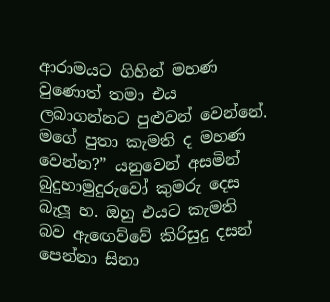ආරාමයට ගිහින් මහණ වුණොත් තමා එය ලබාගන්නට පුළුවන් වෙන්නේ. මගේ පුතා කැමති ද මහණ වෙන්න?” යනුවෙන් අසමින් බුදුහාමුදුරුවෝ කුමරු දෙස බැලූ හ. ඔහු එයට කැමති බව ඇඟෙව්වේ කිරිසුදු දසන් පෙන්නා සිනා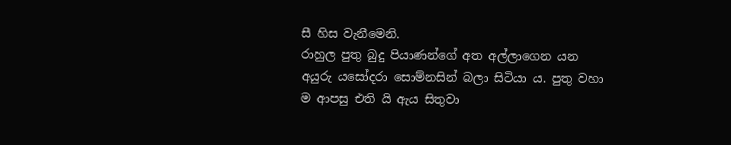සී හිස වැනීමෙනි.
රාහුල පුතු බුදු පියාණන්ගේ අත අල්ලාගෙන යන අයුරු යසෝදරා සොම්නසින් බලා සිටියා ය. පුතු වහා ම ආපසු එති යි ඇය සිතුවා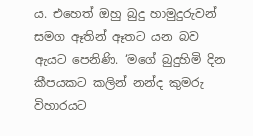ය. එහෙත් ඔහු බුදු හාමුදුරුවන් සමග ඈතින් ඈතට යන බව ඇයට පෙනිණි. ‘මගේ බුදුහිමි දින කීපයකට කලින් නන්ද කුමරු විහාරයට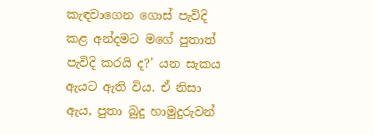කැඳවාගෙන ගොස් පැවිදි කළ අන්දමට මගේ පුතාත් පැවිදි කරයි ද?’ යන සැකය ඇයට ඇති විය. ඒ නිසා ඇය, පුතා බුදු හාමුදුරුවන්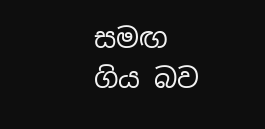සමඟ ගිය බව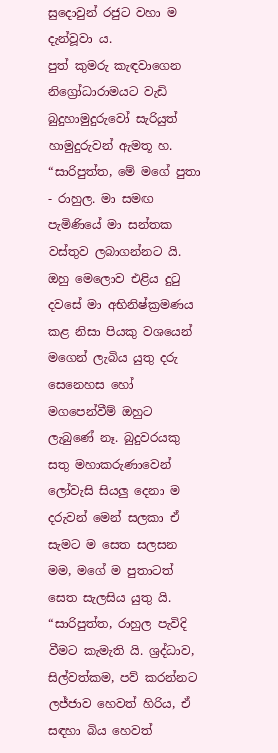සුදොවුන් රජුට වහා ම දැන්වූවා ය.
පුත් කුමරු කැඳවාගෙන නිග්‍රෝධාරාමයට වැඩි බුදුහාමුදුරුවෝ සැරියුත් හාමුදුරුවන් ඇමතූ හ.
“සාරිපුත්ත, මේ මගේ පුතා - රාහුල. මා සමඟ පැමිණියේ මා සන්තක වස්තුව ලබාගන්නට යි. ඔහු මෙලොව එළිය දුටු දවසේ මා අභිනිෂ්ක්‍රමණය කළ නිසා පියකු වශයෙන් මගෙන් ලැබිය යුතු දරු සෙනෙහස හෝ මගපෙන්වීම් ඔහුට ලැබුණේ නෑ. බුදුවරයකු සතු මහාකරුණාවෙන් ලෝවැසි සියලු දෙනා ම දරුවන් මෙන් සලකා ඒ සැමට ම සෙත සලසන මම, මගේ ම පුතාටත් සෙත සැලසිය යුතු යි.
“සාරිපුත්ත, රාහුල පැවිදි වීමට කැමැති යි. ශ්‍රද්ධාව, සිල්වත්කම, පව් කරන්නට ලජ්ජාව හෙවත් හිරිය, ඒ සඳහා බිය හෙවත්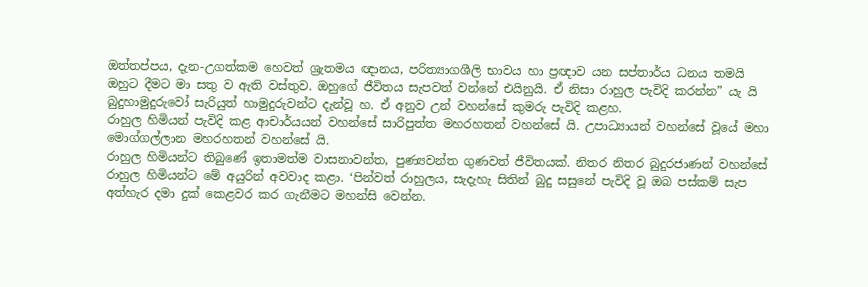ඔත්තප්පය, දැන-උගත්කම හෙවත් ශ්‍රැතමය ඥානය, පරිත්‍යාගශීලි භාවය හා ප්‍රඥාව යන සප්තාර්ය ධනය තමයි ඔහුට දීමට මා සතු ව ඇති වස්තුව. ඔහුගේ ජීවිතය සැපවත් වන්නේ එයිනුයි. ඒ නිසා රාහුල පැවිදි කරන්න” යැ යි බුදුහාමුදුරුවෝ සැරියුත් හාමුදුරුවන්ට දැන්වූ හ. ඒ අනුව උන් වහන්සේ කුමරු පැවිදි කළහ.
රාහුල හිමියන් පැවිදි කළ ආචාර්යයන් වහන්සේ සාරිපුත්ත මහරහතන් වහන්සේ යි. උපාධ්‍යායන් වහන්සේ වූයේ මහා මොග්ගල්ලාන මහරහතන් වහන්සේ යි.
රාහුල හිමියන්ට තිබුණේ ඉතාමත්ම වාසනාවන්ත, පුණ්‍යවන්ත ගුණවත් ජීවිතයක්. නිතර නිතර බුදුරජාණන් වහන්සේ රාහුල හිමියන්ට මේ අයුරින් අවවාද කළා. ‘පින්වත් රාහුලය, සැදැහැ සිතින් බුදු සසුනේ පැවිදි වූ ඔබ පස්කම් සැප අත්හැර දමා දුක් කෙළවර කර ගැනීමට මහන්සි වෙන්න.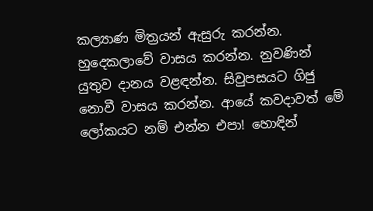කල්‍යාණ මිත්‍රයන් ඇසුරු කරන්න. හුදෙකලාවේ වාසය කරන්න. නුවණින් යුතුව දානය වළඳන්න. සිවුපසයට ගිජු නොවී වාසය කරන්න. ආයේ කවදාවත් මේ ලෝකයට නම් එන්න එපා! හොඳින්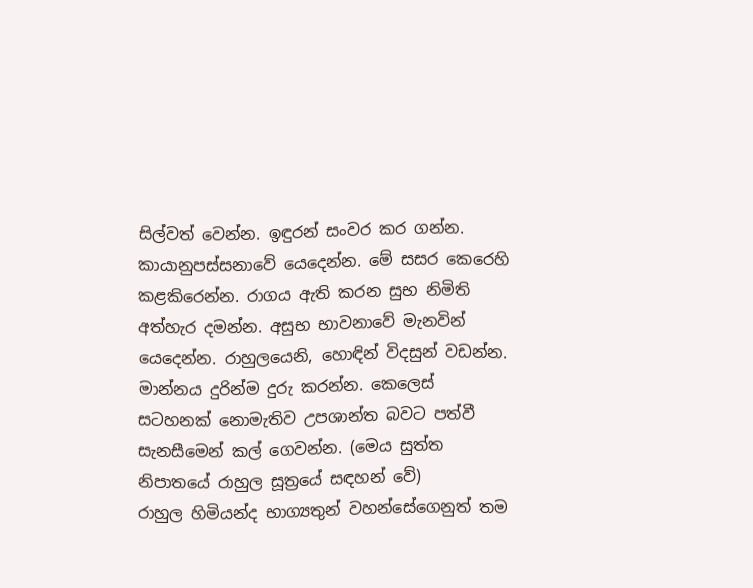සිල්වත් වෙන්න. ඉඳුරන් සංවර කර ගන්න. කායානුපස්සනාවේ යෙදෙන්න. මේ සසර කෙරෙහි කළකිරෙන්න. රාගය ඇති කරන සුභ නිමිති අත්හැර දමන්න. අසුභ භාවනාවේ මැනවින් යෙදෙන්න. රාහුලයෙනි, හොඳින් විදසුන් වඩන්න. මාන්නය දුරින්ම දුරු කරන්න. කෙලෙස් සටහනක් නොමැතිව උපශාන්ත බවට පත්වී සැනසීමෙන් කල් ගෙවන්න. (මෙය සුත්ත නිපාතයේ රාහුල සූත්‍රයේ සඳහන් වේ)
රාහුල හිමියන්ද භාග්‍යතුන් වහන්සේගෙනුත් තම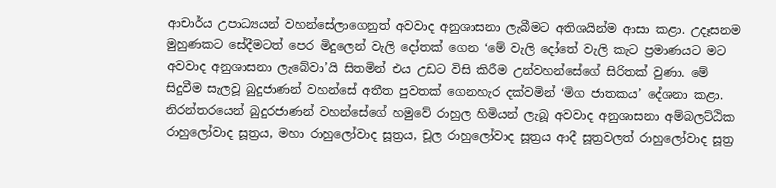ආචාර්ය උපාධ්‍යයන් වහන්සේලාගෙනුත් අවවාද අනුශාසනා ලැබීමට අතිශයින්ම ආසා කළා. උදෑසනම මුහුණකට සේදීමටත් පෙර මිදුලෙන් වැලි දෝතක් ගෙන ‘මේ වැලි දෝතේ වැලි කැට ප්‍රමාණයට මට අවවාද අනුශාසනා ලැබේවා’යි සිතමින් එය උඩට විසි කිරීම උන්වහන්සේගේ සිරිතක් වුණා. මේ සිදුවීම සැලවූ බුදුජාණන් වහන්සේ අතීත පුවතක් ගෙනහැර දක්වමින් ‘මිග ජාතකය’ දේශනා කළා. නිරන්තරයෙන් බුදුරජාණන් වහන්සේගේ හමුවේ රාහුල හිමියන් ලැබූ අවවාද අනුශාසනා අම්බලට්ඨික රාහුලෝවාද සූත්‍රය, මහා රාහුලෝවාද සූත්‍රය, චූල රාහුලෝවාද සූත්‍රය ආදී සූත්‍රවලත් රාහුලෝවාද සූත්‍ර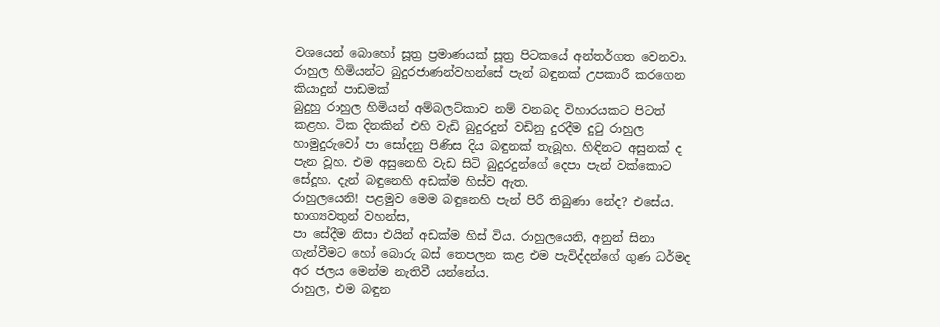වශයෙන් බොහෝ සූත්‍ර ප්‍රමාණයක් සූත්‍ර පිටකයේ අන්තර්ගත වෙනවා.
රාහුල හිමියන්ට බුදුරජාණන්වහන්සේ පැන් බඳුනක් උපකාරී කරගෙන කියාදුන් පාඩමක්
බුදුහු රාහුල හිමියන් අම්බලට්කාව නම් වනබද විහාරයකට පිටත් කළහ. ටික දිනකින් එහි වැඩි බුදුරදුන් වඩිනු දුරදීම දුටු රාහුල හාමුදුරුවෝ පා සෝදනු පිණිස දිය බඳුනක් තැබූහ. හිඳිනට අසුනක් ද පැන වූහ. එම අසුනෙහි වැඩ සිටි බුදුරදුන්ගේ දෙපා පැන් වක්කොට සේදූහ. දැන් බඳුනෙහි අඩක්ම හිස්ව ඇත.
රාහුලයෙනි! පළමුව මෙම බඳුනෙහි පැන් පිරී තිබුණා නේද? එසේය. භාග්‍යවතුන් වහන්ස,
පා සේදීම නිසා එයින් අඩක්ම හිස් විය. රාහුලයෙනි, අනුන් සිනා ගැන්වීමට හෝ බොරු බස් තෙපලන කළ එම පැවිද්දන්ගේ ගුණ ධර්මද අර ජලය මෙන්ම නැතිවී යන්නේය.
රාහුල, එම බඳුන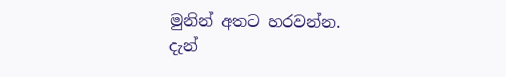මුනින් අතට හරවන්න.
දැන්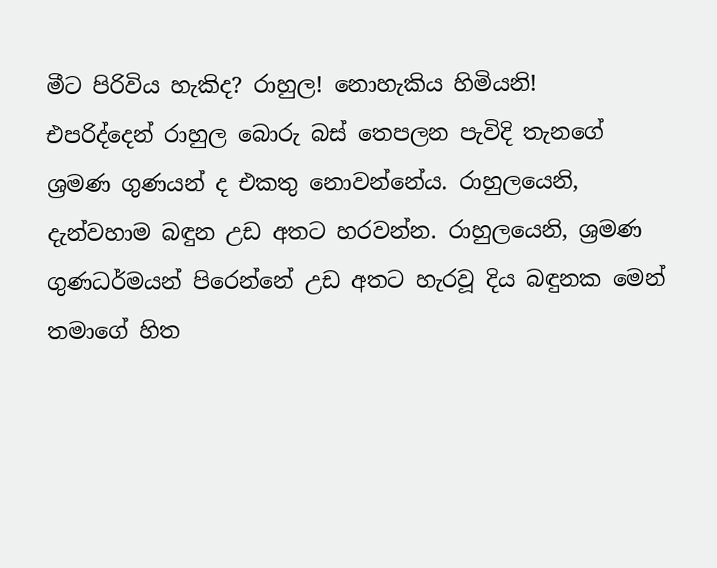මීට පිරිවිය හැකිද? රාහුල! නොහැකිය හිමියනි!
එපරිද්දෙන් රාහුල බොරු බස් තෙපලන පැවිදි තැනගේ ශ්‍රමණ ගුණයන් ද එකතු නොවන්නේය. රාහුලයෙනි, දැන්වහාම බඳුන උඩ අතට හරවන්න. රාහුලයෙනි, ශ්‍රමණ ගුණධර්මයන් පිරෙන්නේ උඩ අතට හැරවූ දිය බඳුනක මෙන් තමාගේ හිත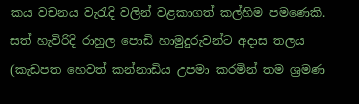කය වචනය වැරැදි වලින් වළකාගත් කල්හිම පමණෙකි.
සත් හැවිරිදි රාහුල පොඩි හාමුදුරුවන්ට අදාස තලය (කැඩපත හෙවත් කන්නාඩිය උපමා කරමින් තම ශ්‍රමණ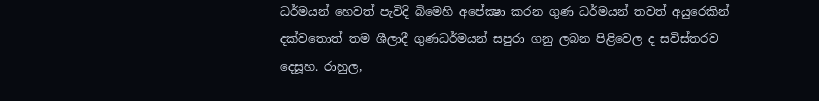ධර්මයන් හෙවත් පැවිදි බිමෙහි අපේක්‍ෂා කරන ගුණ ධර්මයන් තවත් අයුරෙකින් දක්වතොත් තම ශීලාදී ගුණධර්මයන් සපුරා ගනු ලබන පිළිවෙල ද සවිස්තරව දෙසූහ. රාහුල,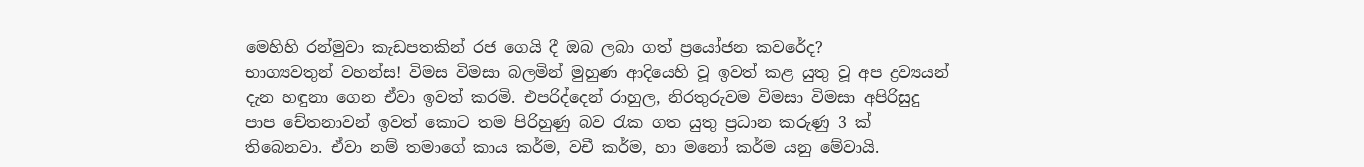මෙහිහි රන්මුවා කැඩපතකින් රජ ගෙයි දී ඔබ ලබා ගත් ප්‍රයෝජන කවරේද?
භාග්‍යවතුන් වහන්ස! විමස විමසා බලමින් මුහුණ ආදියෙහි වූ ඉවත් කළ යුතු වූ අප ද්‍රව්‍යයන් දැන හඳුනා ගෙන ඒවා ඉවත් කරමි. එපරිද්දෙන් රාහුල, නිරතුරුවම විමසා විමසා අපිරිසුදු පාප චේතනාවන් ඉවත් කොට තම පිරිහුණු බව රැක ගත යුතු ප්‍රධාන කරුණු 3 ක් තිබෙනවා. ඒවා නම් තමාගේ කාය කර්ම, වචී කර්ම, හා මනෝ කර්ම යනු මේවායි.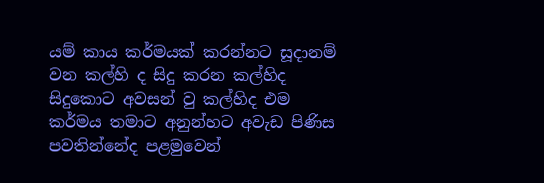යම් කාය කර්මයක් කරන්නට සූදානම් වන කල්හි ද සිදු කරන කල්හිද සිදුකොට අවසන් වු කල්හිද එම කර්මය තමාට අනුන්හට අවැඩ පිණිස පවතින්නේද පළමුවෙන්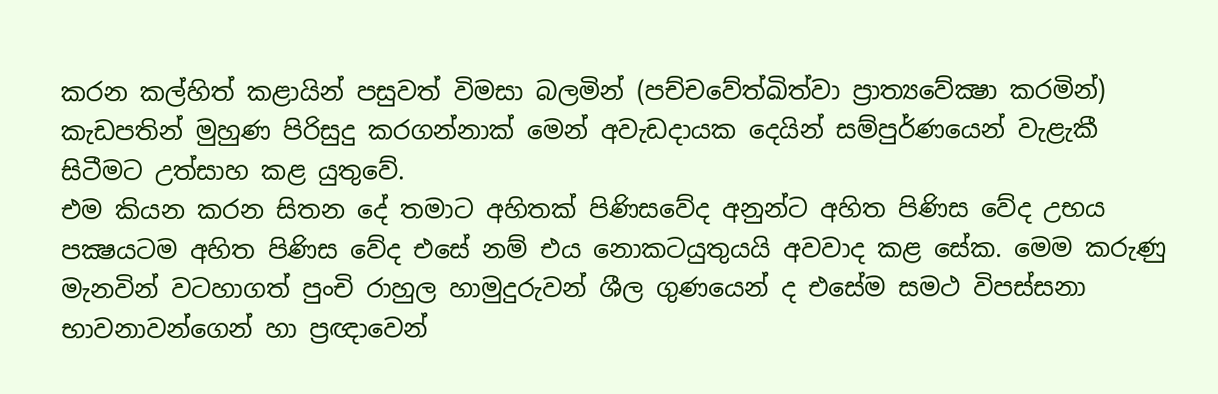කරන කල්හිත් කළායින් පසුවත් විමසා බලමින් (පච්චවේත්ඛිත්වා ප්‍රාත්‍යවේක්‍ෂා කරමින්) කැඩපතින් මුහුණ පිරිසුදු කරගන්නාක් මෙන් අවැඩදායක දෙයින් සම්පුර්ණයෙන් වැළැකී සිටීමට උත්සාහ කළ යුතුවේ.
එම කියන කරන සිතන දේ තමාට අහිතක් පිණිසවේද අනුන්ට අහිත පිණිස වේද උභය පක්‍ෂයටම අහිත පිණිස වේද එසේ නම් එය නොකටයුතුයයි අවවාද කළ සේක. මෙම කරුණු මැනවින් වටහාගත් පුංචි රාහුල හාමුදුරුවන් ශීල ගුණයෙන් ද එසේම සමථ විපස්සනා භාවනාවන්ගෙන් හා ප්‍රඥාවෙන්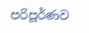පරිපූර්ණව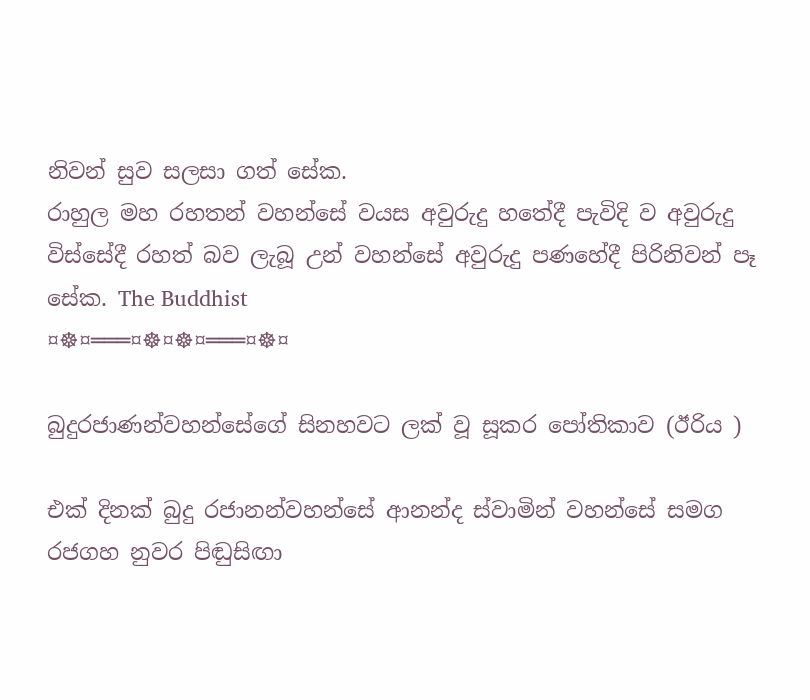නිවන් සුව සලසා ගත් සේක.
රාහුල මහ රහතන් වහන්සේ වයස අවුරුදු හතේදී පැවිදි ව අවුරුදු විස්සේදී රහත් බව ලැබූ උන් වහන්සේ අවුරුදු පණහේදී පිරිනිවන් පෑ සේක. The Buddhist
¤☸¤═══¤☸¤☸¤═══¤☸¤

බුදුරජාණන්වහන්සේගේ සිනහවට ලක් වූ සූකර පෝතිකාව (ඊරිය )

එක් දිනක් බුදු රජානන්වහන්සේ ආනන්ද ස්වාමින් වහන්සේ සමග රජගහ නුවර පිඬුසිඟා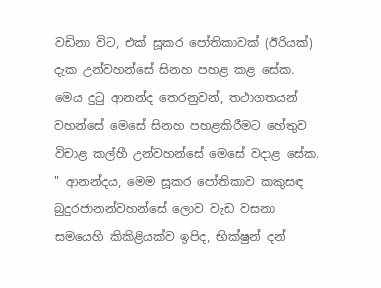වඩිනා විට, එක් සූකර පෝතිකාවක් (ඊරියක්) දැක උන්වහන්සේ සිනහ පහළ කළ සේක. මෙය දුටු ආනන්ද තෙරනුවන්, තථාගතයන් වහන්සේ මෙසේ සිනහ පහළකිරීමට හේතුව විචාළ කල්හී උන්වහන්සේ මෙසේ වදාළ සේක. " ආනන්දය, මෙම සූකර පෝතිකාව කකුසඳ බුදුරජානන්වහන්සේ ලොව වැඩ වසනා සමයෙහි කිකිළියක්ව ඉපිද, භික්ෂුන් දන්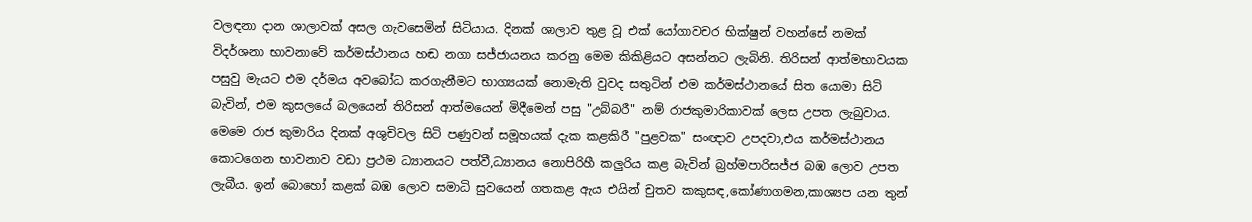වලඳනා දාන ශාලාවක් අසල ගැවසෙමින් සිටියාය. දිනක් ශාලාව තුළ වූ එක් යෝගාවචර භික්ෂුන් වහන්සේ නමක් විදර්ශනා භාවනාවේ කර්මස්ථානය හඬ නගා සජ්ජායනය කරනු මෙම කිකිළියට අසන්නට ලැබිනි. තිරිසන් ආත්මභාවයක පසුවු මැයට එම දර්මය අවබෝධ කරගැනීමට භාග්‍යයක් නොමැති වුවද සතුටින් එම කර්මස්ථානයේ සිත යොමා සිටි බැවින්, එම කුසලයේ බලයෙන් තිරිසන් ආත්මයෙන් මිදීමෙන් පසු "උබ්බරී" නම් රාජකුමාරිකාවක් ලෙස උපත ලැබුවාය.
මෙමෙ රාජ කුමාරිය දිනක් අශුචිවල සිටි පණුවන් සමූහයක් දැක කළකිරී "පුළවක" සංඥාව උපදවා,එය කර්මස්ථානය කොටගෙන භාවනාව වඩා ප්‍රථම ධ්‍යානයට පත්වී,ධ්‍යානය නොපිරිහී කලුරිය කළ බැවින් බ්‍රහ්මපාරිසජ්ජ බඹ ලොව උපත ලැබීය. ඉන් බොහෝ කළක් බඹ ලොව සමාධි සුවයෙන් ගතකළ ඇය එයින් චුතව කකුසඳ,කෝණාගමන,කාශ්‍යප යන තුන්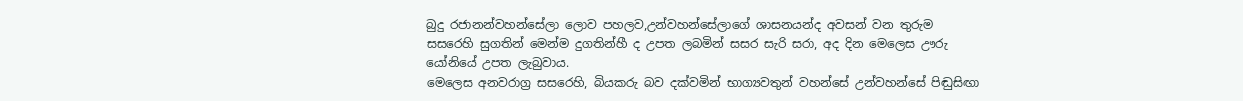බුදු රජානන්වහන්සේලා ලොව පහලව,උන්වහන්සේලාගේ ශාසනයන්ද අවසන් වන තුරුම සසරෙහි සුගතින් මෙන්ම දුගතින්හී ද උපත ලබමින් සසර සැරි සරා, අද දින මෙලෙස ඌරු යෝනියේ උපත ලැබුවාය.
මෙලෙස අනවරාග්‍ර සසරෙහි, බියකරු බව දක්වමින් භාග්‍යවතුන් වහන්සේ උන්වහන්සේ පිඬුසිඟා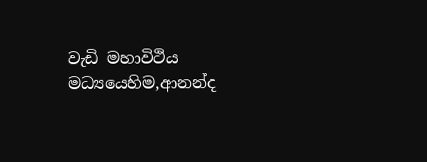වැඩි මහාවිථිය මධ්‍යයෙහිම,ආනන්ද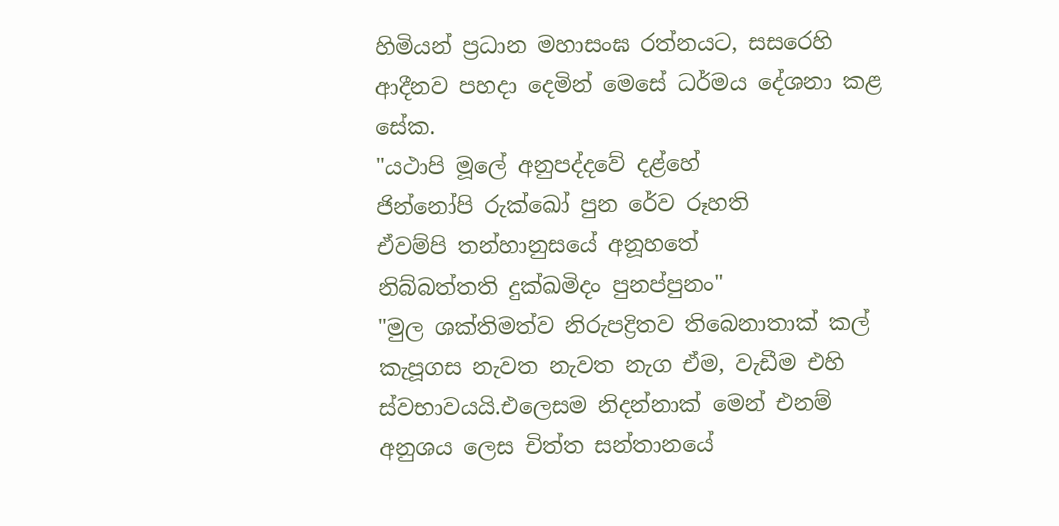හිමියන් ප්‍රධාන මහාසංඝ රත්නයට, සසරෙහි ආදීනව පහදා දෙමින් මෙසේ ධර්මය දේශනා කළ සේක.
"යථාපි මූලේ අනුපද්දවේ දළ්හේ
ජින්නෝපි රුක්ඛෝ පුන රේව රූහති
ඒවම්පි තන්හානුසයේ අනූහතේ
නිබ්බත්තති දුක්ඛමිදං පුනප්පුනං"
"මුල ශක්තිමත්ව නිරුපද්‍රිතව තිබෙනාතාක් කල් කැපූගස නැවත නැවත නැග ඒම, වැඩීම එහි ස්වභාවයයි.එලෙසම නිදන්නාක් මෙන් එනම් අනුශය ලෙස චිත්ත සන්තානයේ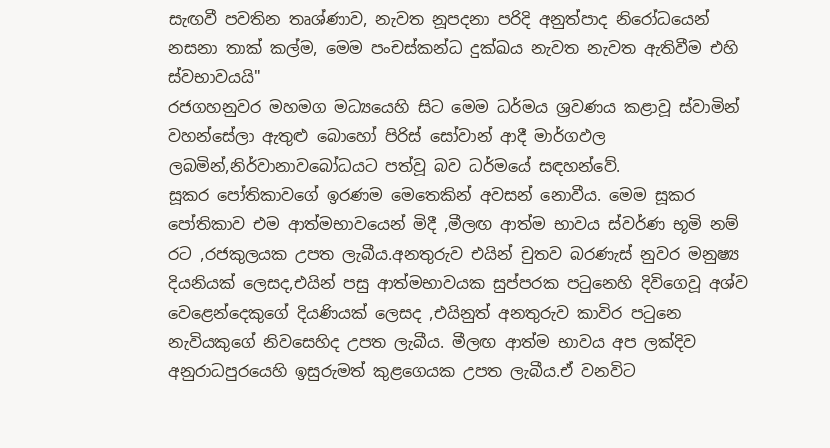සැඟවී පවතින තෘශ්ණාව, නැවත නූපදනා පරිදි අනුත්පාද නිරෝධයෙන් නසනා තාක් කල්ම, මෙම පංචස්කන්ධ දුක්ඛය නැවත නැවත ඇතිවීම එහි ස්වභාවයයි"
රජගහනුවර මහමග මධ්‍යයෙහි සිට මෙම ධර්මය ශ්‍රවණය කළාවූ ස්වාමින් වහන්සේලා ඇතුළු බොහෝ පිරිස් සෝවාන් ආදී මාර්ගඵල ලබමින්,නිර්වානාවබෝධයට පත්වූ බව ධර්මයේ සඳහන්වේ.
සූකර පෝතිකාවගේ ඉරණම මෙතෙකින් අවසන් නොවීය. මෙම සූකර පෝතිකාව එම ආත්මභාවයෙන් මිදී ,මීලඟ ආත්ම භාවය ස්වර්ණ භූමි නම් රට ,රජකුලයක උපත ලැබීය.අනතුරුව එයින් චුතව බරණැස් නුවර මනුෂ්‍ය දියනියක් ලෙසද,එයින් පසු ආත්මභාවයක සුප්පරක පටුනෙහි දිවිගෙවූ අශ්ව වෙළෙන්දෙකුගේ දියණියක් ලෙසද ,එයිනුත් අනතුරුව කාවිර පටුනෙ නැවියකුගේ නිවසෙහිද උපත ලැබීය. මීලඟ ආත්ම භාවය අප ලක්දිව අනුරාධපුරයෙහි ඉසුරුමත් කුළගෙයක උපත ලැබීය.ඒ වනවිට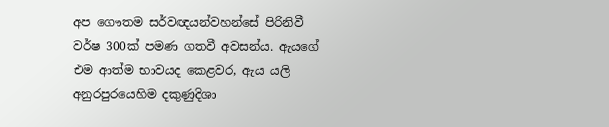අප ගෞතම සර්වඥයන්වහන්සේ පිරිනිවී වර්ෂ 300ක් පමණ ගතවී අවසන්ය. ඇයගේ එම ආත්ම භාවයද කෙළවර, ඇය යලි අනුරපුරයෙහිම දකුණුදිශා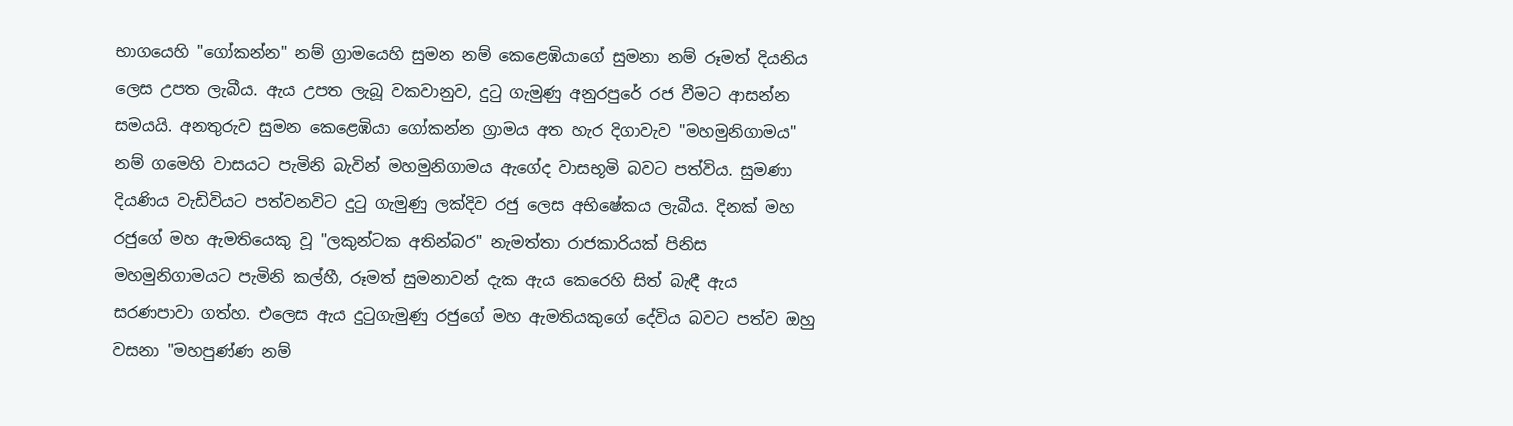භාගයෙහි "ගෝකන්න" නම් ග්‍රාමයෙහි සුමන නම් කෙළෙඹියාගේ සුමනා නම් රූමත් දියනිය ලෙස උපත ලැබීය. ඇය උපත ලැබූ වකවානුව, දුටු ගැමුණු අනුරපුරේ රජ වීමට ආසන්න සමයයි. අනතුරුව සුමන කෙළෙඹියා ගෝකන්න ග්‍රාමය අත හැර දිගාවැව "මහමුනිගාමය" නම් ගමෙහි වාසයට පැමිනි බැවින් මහමුනිගාමය ඇගේද වාසභූමි බවට පත්විය. සුමණා දියණිය වැඩිවියට පත්වනවිට දුටු ගැමුණු ලක්දිව රජු ලෙස අභිෂේකය ලැබීය. දිනක් මහ රජුගේ මහ ඇමතියෙකු වූ "ලකුන්ටක අතින්බර" නැමත්තා රාජකාරියක් පිනිස මහමුනිගාමයට පැමිනි කල්හී, රූමත් සුමනාවන් දැක ඇය කෙරෙහි සිත් බැඳී ඇය සරණපාවා ගත්හ. එලෙස ඇය දුටුගැමුණු රජුගේ මහ ඇමතියකුගේ දේවිය බවට පත්ව ඔහු වසනා "මහපුණ්ණ නම්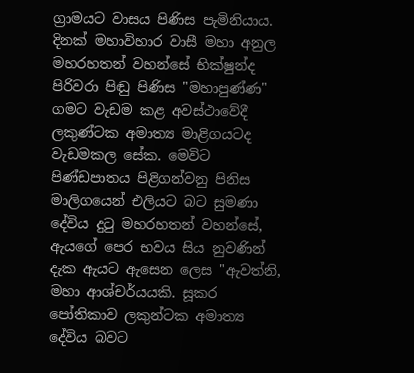ග්‍රාමයට වාසය පිණිස පැමිනියාය.
දිනක් මහාවිහාර වාසී මහා අනුල මහරහතන් වහන්සේ භික්ෂුන්ද පිරිවරා පිඬු පිණිස "මහාපුණ්ණ" ගමට වැඩම කළ අවස්ථාවේදී ලකුණ්ටක අමාත්‍ය මාළිගයටද වැඩමකල සේක. මෙවිට පිණ්ඩපාතය පිළිගන්වනු පිනිස මාලිගයෙන් එලියට බට සුමණා දේවිය දුටු මහරහතන් වහන්සේ, ඇයගේ පෙර භවය සිය නුවණින් දැක ඇයට ඇසෙන ලෙස "ඇවත්නි, මහා ආශ්චර්යයකි. සූකර පෝතිකාව ලකුන්ටක අමාත්‍ය දේවිය බවට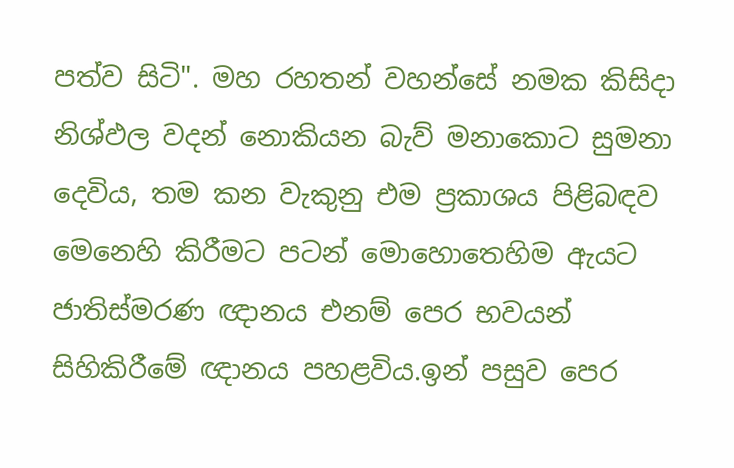පත්ව සිටි". මහ රහතන් වහන්සේ නමක කිසිදා නිශ්ඵල වදන් නොකියන බැව් මනාකොට සුමනා දෙවිය, තම කන වැකුනු එම ප්‍රකාශය පිළිබඳව මෙනෙහි කිරීමට පටන් මොහොතෙහිම ඇයට ජාතිස්මරණ ඥානය එනම් පෙර භවයන් සිහිකිරීමේ ඥානය පහළවිය.ඉන් පසුව පෙර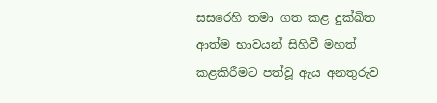සසරෙහි තමා ගත කළ දුක්ඛිත ආත්ම භාවයන් සිහිවී මහත් කළකිරීමට පත්වූ ඇය අනතුරුව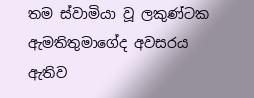තම ස්වාමියා වූ ලකුණ්ටක ඇමතිතුමාගේද අවසරය ඇතිව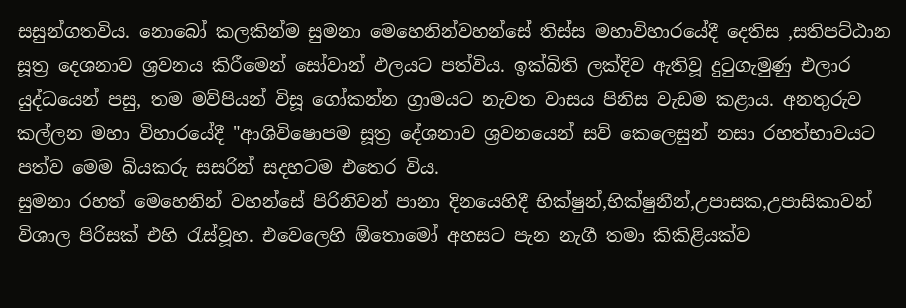සසුන්ගතවිය. නොබෝ කලකින්ම සුමනා මෙහෙනින්වහන්සේ තිස්ස මහාවිහාරයේදී දෙතිස ,සතිපට්ඨාන සූත්‍ර දෙශනාව ශ්‍රවනය කිරීමෙන් සෝවාන් ඵලයට පත්විය. ඉක්බිති ලක්දිව ඇතිවූ දුටුගැමුණු එලාර යුද්ධයෙන් පසු, තම මව්පියන් විසූ ගෝකන්න ග්‍රාමයට නැවත වාසය පිනිස වැඩම කළාය. අනතුරුව කල්ලන මහා විහාරයේදී "ආශිවිෂොපම සූත්‍ර දේශනාව ශ්‍රවනයෙන් සව් කෙලෙසුන් නසා රහත්භාවයට පත්ව මෙම බියකරු සසරින් සදහටම එතෙර විය.
සුමනා රහත් මෙහෙනින් වහන්සේ පිරිනිවන් පානා දිනයෙහිදී භික්ෂුන්,භික්ෂුනීන්,උපාසක,උපාසිකාවන් විශාල පිරිසක් එහි රැස්වූහ. එවෙලෙහි ඕතොමෝ අහසට පැන නැගී තමා කිකිළියක්ව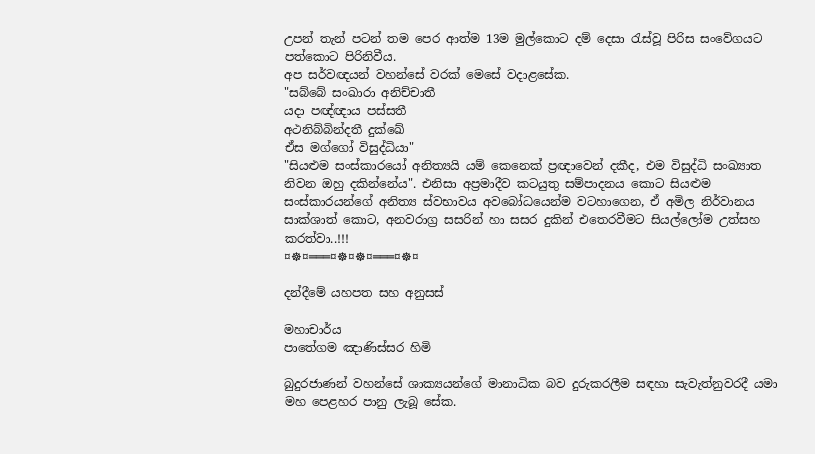උපන් තැන් පටන් තම පෙර ආත්ම 13ම මුල්කොට දම් දෙසා රැස්වූ පිරිස සංවේගයට පත්කොට පිරිනිවීය.
අප සර්වඥයන් වහන්සේ වරක් මෙසේ වදාළසේක.
"සබ්බේ සංඛාරා අනිච්චාතී
යදා පඥ්ඥාය පස්සතී
අථනිබ්බින්දතී දුක්ඛේ
ඒස මග්ගෝ විසුද්ධියා"
"සියළුම සංස්කාරයෝ අනිත්‍යයි යම් කෙනෙක් ප්‍රඥාවෙන් දකීද, එම විසුද්ධි සංඛ්‍යාත නිවන ඔහු දකින්නේය". එනිසා අප්‍රමාදීව කටයුතු සම්පාදනය කොට සියළුම සංස්කාරයන්ගේ අනිත්‍ය ස්වභාවය අවබෝධයෙන්ම වටහාගෙන, ඒ අමිල නිර්වානය සාක්ශාත් කොට, අනවරාග්‍ර සසරින් හා සසර දුකින් එතෙරවීමට සියල්ලෝම උත්සහ කරත්වා..!!!
¤☸¤═══¤☸¤☸¤═══¤☸¤

දන්දීමේ යහපත සහ අනුසස්

මහාචාර්ය
පාතේගම ඤාණිස්සර හිමි

බුදුරජාණන් වහන්සේ ශාක්‍යයන්ගේ මානාධික බව දුරුකරලීම සඳහා සැවැත්නුවරදී යමා මහ පෙළහර පානු ලැබූ සේක.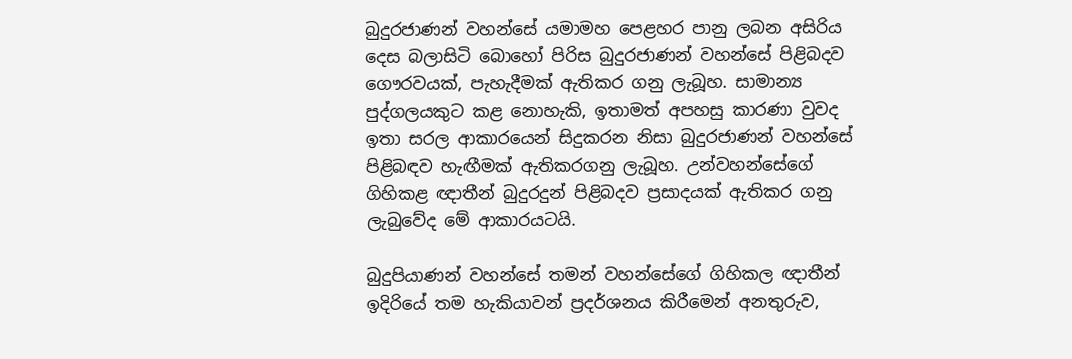බුදුරජාණන් වහන්සේ යමාමහ පෙළහර පානු ලබන අසිරිය දෙස බලාසිටි බොහෝ පිරිස බුදුරජාණන් වහන්සේ පිළිබදව ගෞරවයක්, පැහැදීමක් ඇතිකර ගනු ලැබූහ. සාමාන්‍ය පුද්ගලයකුට කළ නොහැකි, ඉතාමත් අපහසු කාරණා වුවද ඉතා සරල ආකාරයෙන් සිදුකරන නිසා බුදුරජාණන් වහන්සේ පිළිබඳව හැඟීමක් ඇතිකරගනු ලැබූහ. උන්වහන්සේගේ ගිහිකළ ඥාතීන් බුදුරදුන් පිළිබදව ප්‍රසාදයක් ඇතිකර ගනු ලැබුවේද මේ ආකාරයටයි.

බුදුපියාණන් වහන්සේ තමන් වහන්සේගේ ගිහිකල ඥාතීන් ඉදිරියේ තම හැකියාවන් ප්‍රදර්ශනය කිරීමෙන් අනතුරුව,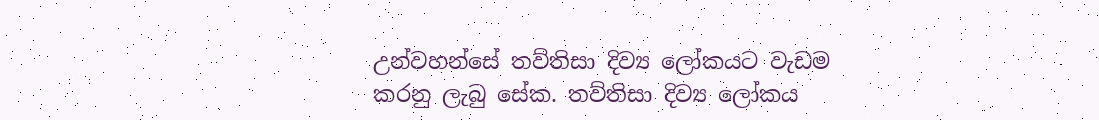උන්වහන්සේ තව්තිසා දිව්‍ය ලෝකයට වැඩම කරනු ලැබු සේක. තව්තිසා දිව්‍ය ලෝකය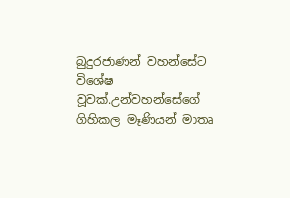බුදුරජාණන් වහන්සේට විශේෂ වූවක්.උන්වහන්සේගේ ගිහිකල මෑණියන් මාතෘ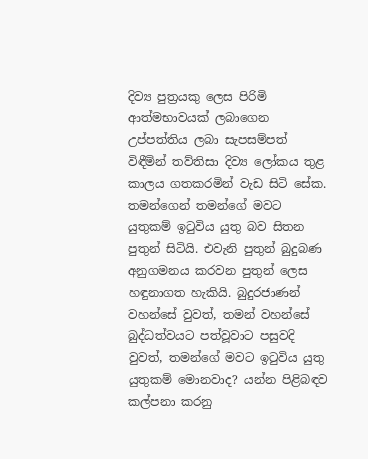දිව්‍ය පුත්‍රයකු ලෙස පිරිමි ආත්මභාවයක් ලබාගෙන උප්පත්තිය ලබා සැපසම්පත් විඳීමින් තව්තිසා දිව්‍ය ලෝකය තුළ කාලය ගතකරමින් වැඩ සිටි සේක. තමන්ගෙන් තමන්ගේ මවට යුතුකම් ඉටුවිය යුතු බව සිතන පුතුන් සිටියි. එවැනි පුතුන් බුදුබණ අනුගමනය කරවන පුතුන් ලෙස හඳුනාගත හැකියි. බුදුරජාණන් වහන්සේ වුවත්, තමන් වහන්සේ බුද්ධත්වයට පත්වූවාට පසුවදි වුවත්, තමන්ගේ මවට ඉටුවිය යුතු යුතුකම් මොනවාද? යන්න පිළිබඳව කල්පනා කරනු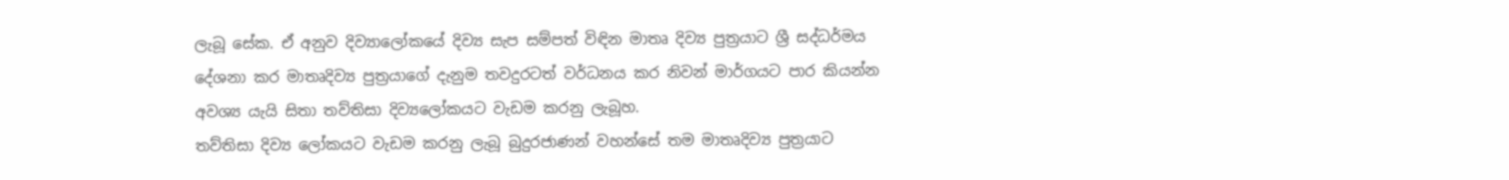ලැබූ සේක. ඒ අනුව දිව්‍යාලෝකයේ දිව්‍ය සැප සම්පත් විඳින මාතෘ දිව්‍ය පුත්‍රයාට ශ්‍රී සද්ධර්මය දේශනා කර මාතෘදිව්‍ය පුත්‍රයාගේ දැනුම තවදුරටත් වර්ධනය කර නිවන් මාර්ගයට පාර කියන්න අවශ්‍ය යැයි සිතා තව්තිසා දිව්‍යලෝකයට වැඩම කරනු ලැබූහ.
තව්තිසා දිව්‍ය ලෝකයට වැඩම කරනු ලැබූ බුදුරජාණන් වහන්සේ තම මාතෘදිව්‍ය පුත්‍රයාට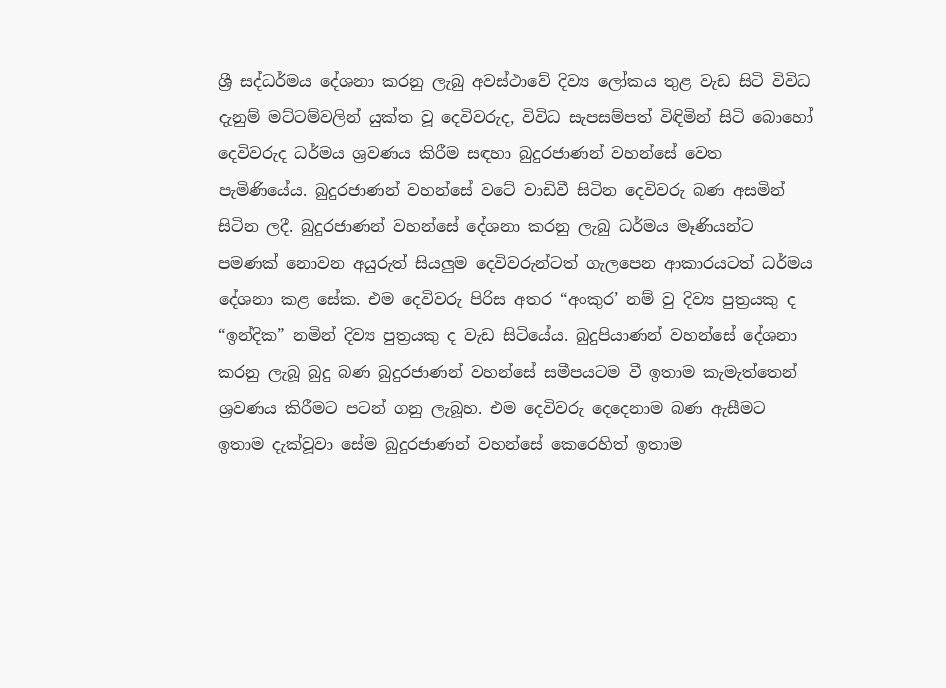ශ්‍රී සද්ධර්මය දේශනා කරනු ලැබු අවස්ථාවේ දිව්‍ය ලෝකය තුළ වැඩ සිටි විවිධ දැනුම් මට්ටම්වලින් යුක්ත වූ දෙවිවරුද, විවිධ සැපසම්පත් විඳිමින් සිටි බොහෝ දෙවිවරුද ධර්මය ශ්‍රවණය කිරීම සඳහා බුදුරජාණන් වහන්සේ වෙත පැමිණියේය. බුදුරජාණන් වහන්සේ වටේ වාඩිවී සිටින දෙවිවරු බණ අසමින් සිටින ලදී. බුදුරජාණන් වහන්සේ දේශනා කරනු ලැබු ධර්මය මෑණියන්ට පමණක් නොවන අයුරුත් සියලුම දෙවිවරුන්ටත් ගැලපෙන ආකාරයටත් ධර්මය දේශනා කළ සේක. එම දෙවිවරු පිරිස අතර “අංකුර’ නම් වු දිව්‍ය පුත්‍රයකු ද “ඉන්දික” නමින් දිව්‍ය පුත්‍රයකු ද වැඩ සිටියේය. බුදුපියාණන් වහන්සේ දේශනා කරනු ලැබූ බුදු බණ බුදුරජාණන් වහන්සේ සමීපයටම වී ඉතාම කැමැත්තෙන් ශ්‍රවණය කිරීමට පටන් ගනු ලැබූහ. එම දෙවිවරු දෙදෙනාම බණ ඇසීමට ඉතාම දැක්වූවා සේම බුදුරජාණන් වහන්සේ කෙරෙහිත් ඉතාම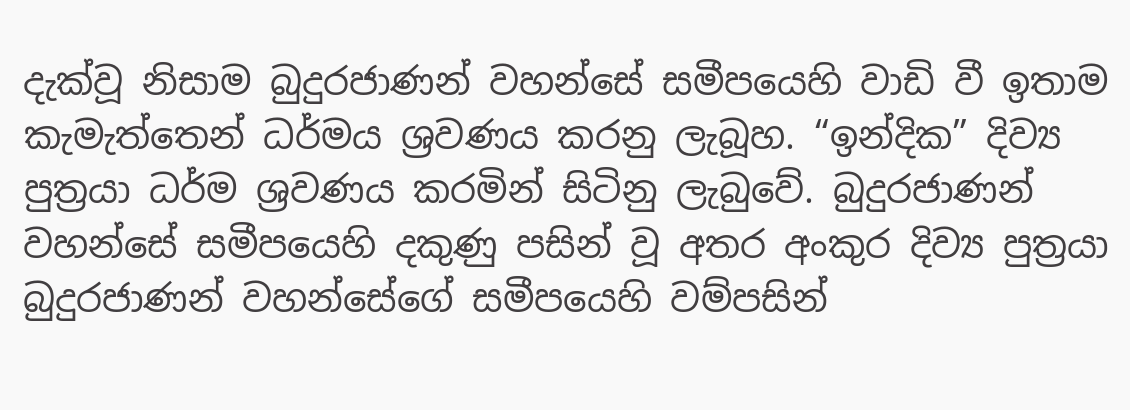දැක්වූ නිසාම බුදුරජාණන් වහන්සේ සමීපයෙහි වාඩි වී ඉතාම කැමැත්තෙන් ධර්මය ශ්‍රවණය කරනු ලැබූහ. “ඉන්දික” දිව්‍ය පුත්‍රයා ධර්ම ශ්‍රවණය කරමින් සිටිනු ලැබුවේ. බුදුරජාණන් වහන්සේ සමීපයෙහි දකුණු පසින් වූ අතර අංකුර දිව්‍ය පුත්‍රයා බුදුරජාණන් වහන්සේගේ සමීපයෙහි වම්පසින්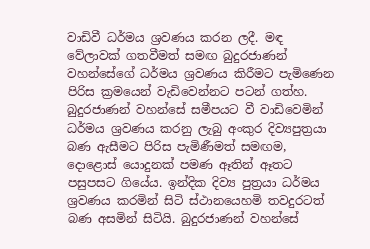වාඩිවී ධර්මය ශ්‍රවණය කරන ලදී. මඳ වේලාවක් ගතවීමත් සමඟ බුදුරජාණන් වහන්සේගේ ධර්මය ශ්‍රවණය කිරීමට පැමිණෙන පිරිස ක්‍රමයෙන් වැඩිවෙන්නට පටන් ගත්හ. බුදුරජාණන් වහන්සේ සමීපයට වී වාඩිවෙමින් ධර්මය ශ්‍රවණය කරනු ලැබු අංකුර දිව්‍යපුත්‍රයා බණ ඇසීමට පිරිස පැමිණීමත් සමඟම, දොළොස් යොදුනක් පමණ ඈතින් ඈතට පසුපසට ගියේය. ඉන්දික දිව්‍ය පුත්‍රයා ධර්මය ශ්‍රවණය කරමින් සිටි ස්ථානයෙහමි තවදුරටත් බණ අසමින් සිටියි. බුදුරජාණන් වහන්සේ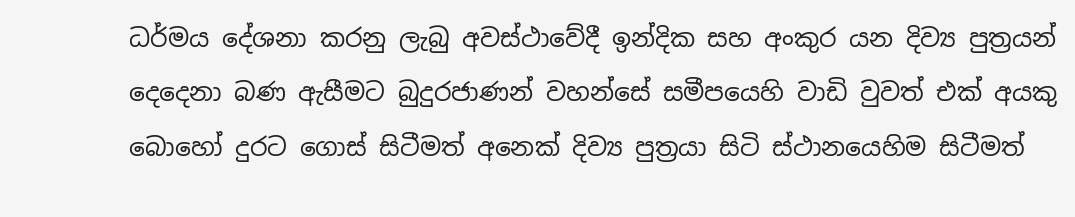ධර්මය දේශනා කරනු ලැබු අවස්ථාවේදී ඉන්දික සහ අංකුර යන දිව්‍ය පුත්‍රයන් දෙදෙනා බණ ඇසීමට බුදුරජාණන් වහන්සේ සමීපයෙහි වාඩි වුවත් එක් අයකු බොහෝ දුරට ගොස් සිටීමත් අනෙක් දිව්‍ය පුත්‍රයා සිටි ස්ථානයෙහිම සිටීමත්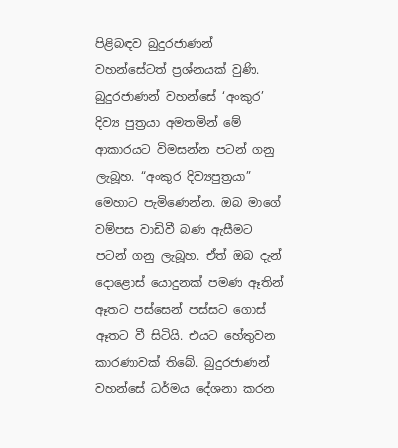පිළිබඳව බුදුරජාණන් වහන්සේටත් ප්‍රශ්නයක් වුණි. බුදුරජාණන් වහන්සේ ‘අංකුර’ දිව්‍ය පුත්‍රයා අමතමින් මේ ආකාරයට විමසන්න පටන් ගනු ලැබූහ. “අංකුර දිව්‍යපුත්‍රයා” මෙහාට පැමිණෙන්න. ඔබ මාගේ වම්පස වාඩිවී බණ ඇසීමට පටන් ගනු ලැබූහ. ඒත් ඔබ දැන් දොළොස් යොදුනක් පමණ ඈතින් ඈතට පස්සෙන් පස්සට ගොස් ඈතට වී සිටියි. එයට හේතුවන කාරණාවක් තිබේ. බුදුරජාණන් වහන්සේ ධර්මය දේශනා කරන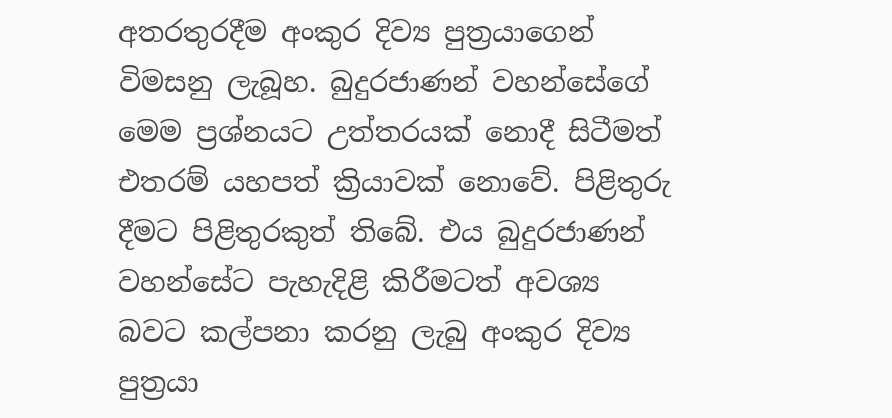අතරතුරදීම අංකුර දිව්‍ය පුත්‍රයාගෙන් විමසනු ලැබූහ. බුදුරජාණන් වහන්සේගේ මෙම ප්‍රශ්නයට උත්තරයක් නොදී සිටීමත් එතරම් යහපත් ක්‍රියාවක් නොවේ. පිළිතුරු දීමට පිළිතුරකුත් තිබේ. එය බුදුරජාණන් වහන්සේට පැහැදිළි කිරීමටත් අවශ්‍ය බවට කල්පනා කරනු ලැබු අංකුර දිව්‍ය පුත්‍රයා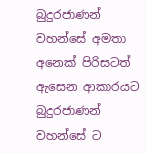බුදුරජාණන් වහන්සේ අමතා අනෙක් පිරිසටත් ඇසෙන ආකාරයට බුදුරජාණන් වහන්සේ ට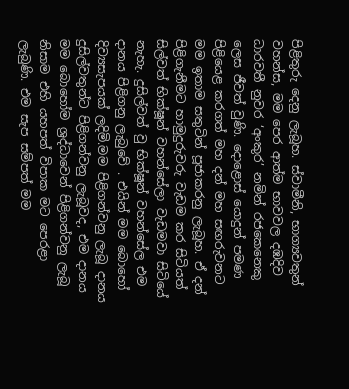පිළිතුරු දෙනු ලැබූහ. ස්වාමීනි, භාග්‍යවතුන් වහන්ස, මම පෙර ආත්ම භාවවල දඹදිව ධාරවතී නුවර ‘අංකුර’ නමින් රජකෙනෙකු ලෙස ජීවත් වුණි. දොළොස් යොදුන් පමණ පිළියෙළ කරගත් මහ දන් මහ සඟරුවනට මම ඉතාම සතුටින් පූජාකරනු ලැබූහ. ඒ දන් පිළිගැනීමට හාමුදුරුවරු වැඩම කර සිටියත් සිල්වත් භික්ෂූන් වහන්සේලා වැඩමවා සිටියේ නැහැ. දුසිල්වත් වු භික්ෂූන් වහන්සේල එම දානය පිළිගනු ලැබුවේ . එයින් මම බොහෝ දිව්‍යසැපයක් ලදිමි.මම පිළිගන්වනු ලැබූ දානය දුසිල්වතුන්ට පිළිගන්වනු ලැබූවද, එම දානය මම බොහෝම ශ්‍රද්ධාවෙන් පිළිගන්වනු ලැබූ නිසාම එහි යහපත් විපාක මට පෙරළා ලැබුණි. එම සැප සම්පත් මම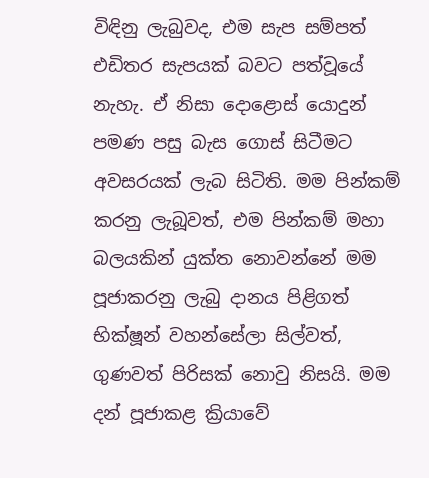විඳිනු ලැබුවද, එම සැප සම්පත් එඩිතර සැපයක් බවට පත්වූයේ නැහැ. ඒ නිසා දොළොස් යොදුන් පමණ පසු බැස ගොස් සිටීමට අවසරයක් ලැබ සිටිති. මම පින්කම් කරනු ලැබූවත්, එම පින්කම් මහා බලයකින් යුක්ත නොවන්නේ මම පූජාකරනු ලැබු දානය පිළිගත් භික්ෂූන් වහන්සේලා සිල්වත්, ගුණවත් පිරිසක් නොවු නිසයි. මම දන් පූජාකළ ක්‍රියාවේ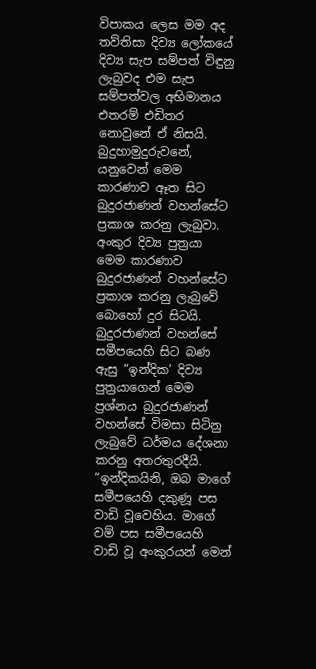විපාකය ලෙස මම අද තව්තිසා දිව්‍ය ලෝකයේ දිව්‍ය සැප සම්පත් විඳුනු ලැබුවද එම සැප සම්පත්වල අභිමානය එතරම් එඩිතර නොවුනේ ඒ නිසයි. බුදුහාමුදුරුවනේ, යනුවෙන් මෙම කාරණාව ඈත සිට බුදුරජාණන් වහන්සේට ප්‍රකාශ කරනු ලැබුවා. අංකුර දිව්‍ය පුත්‍රයා මෙම කාරණාව බුදුරජාණන් වහන්සේට ප්‍රකාශ කරනු ලැබුවේ බොහෝ දුර සිටයි.
බුදුරජාණන් වහන්සේ සමීපයෙහි සිට බණ ඇසු “ඉන්දික’ දිව්‍ය පුත්‍රයාගෙන් මෙම ප්‍රශ්නය බුදුරජාණන් වහන්සේ විමසා සිටිනු ලැබුවේ ධර්මය දේශනා කරනු අතරතුරදීයි. “ඉන්දිකයිනි, ඔබ මාගේ සමීපයෙහි දකුණූ පස වාඩි වූවෙහිය. මාගේ වම් පස සමීපයෙහි වාඩි වූ අංකුරයන් මෙන්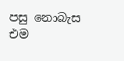පසු නොබැස එම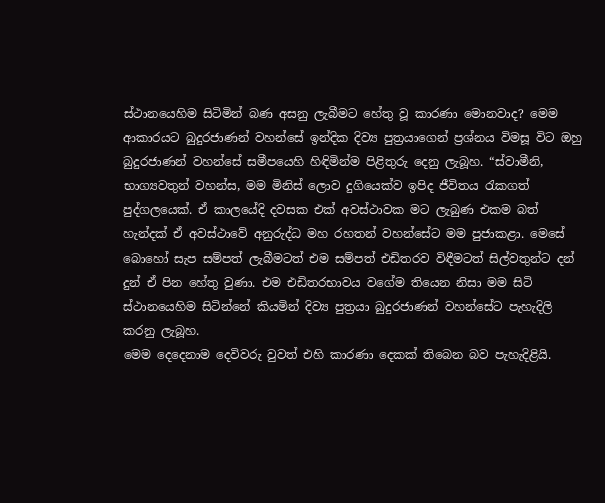ස්ථානයෙහිම සිටිමින් බණ අසනු ලැබීමට හේතු වූ කාරණා මොනවාද? මෙම ආකාරයට බුදුරජාණන් වහන්සේ ඉන්දික දිව්‍ය පුත්‍රයාගෙන් ප්‍රශ්නය විමසූ විට ඔහු බුදුරජාණන් වහන්සේ සමීපයෙහි හිඳිමින්ම පිළිතුරු දෙනු ලැබූහ. “ස්වාමීනි, භාග්‍යවතුන් වහන්ස, මම මිනිස් ලොව දුගියෙක්ව ඉපිද ජීවිතය රැකගත් පුද්ගලයෙක්. ඒ කාලයේදි දවසක එක් අවස්ථාවක මට ලැබුණ එකම බත් හැන්දක් ඒ අවස්ථාවේ අනුරුද්ධ මහ රහතන් වහන්සේට මම පුජාකළා. මෙසේ බොහෝ සැප සම්පත් ලැබීමටත් එම සම්පත් එඩිතරව විඳීමටත් සිල්වතුන්ට දන් දුන් ඒ පින හේතු වුණා. එම එඩිතරභාවය වගේම තියෙන නිසා මම සිටි ස්ථානයෙහිම සිටින්නේ කියමින් දිව්‍ය පුත්‍රයා බුදුරජාණන් වහන්සේට පැහැදිලි කරනු ලැබූහ.
මෙම දෙදෙනාම දෙවිවරු වුවත් එහි කාරණා දෙකක් තිබෙන බව පැහැදිළියි.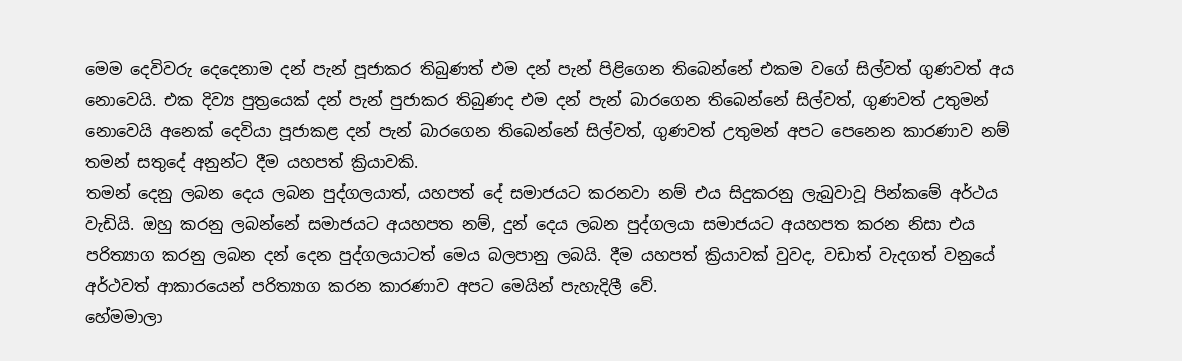මෙම දෙවිවරු දෙදෙනාම දන් පැන් පූජාකර තිබුණත් එම දන් පැන් පිළිගෙන තිබෙන්නේ එකම වගේ සිල්වත් ගුණවත් අය නොවෙයි. එක දිව්‍ය පුත්‍රයෙක් දන් පැන් පුජාකර තිබුණද එම දන් පැන් බාරගෙන තිබෙන්නේ සිල්වත්, ගුණවත් උතුමන් නොවෙයි අනෙක් දෙවියා පූජාකළ දන් පැන් බාරගෙන තිබෙන්නේ සිල්වත්, ගුණවත් උතුමන් අපට පෙනෙන කාරණාව නම් තමන් සතුදේ අනුන්ට දීම යහපත් ක්‍රියාවකි.
තමන් දෙනු ලබන දෙය ලබන පුද්ගලයාත්, යහපත් දේ සමාජයට කරනවා නම් එය සිදුකරනු ලැබුවාවූ පින්කමේ අර්ථය වැඩියි. ඔහු කරනු ලබන්නේ සමාජයට අයහපත නම්, දුන් දෙය ලබන පුද්ගලයා සමාජයට අයහපත කරන නිසා එය පරිත්‍යාග කරනු ලබන දන් දෙන පුද්ගලයාටත් මෙය බලපානු ලබයි. දීම යහපත් ක්‍රියාවක් වුවද, වඩාත් වැදගත් වනුයේ අර්ථවත් ආකාරයෙන් පරිත්‍යාග කරන කාරණාව අපට මෙයින් පැහැදිලී වේ.
හේමමාලා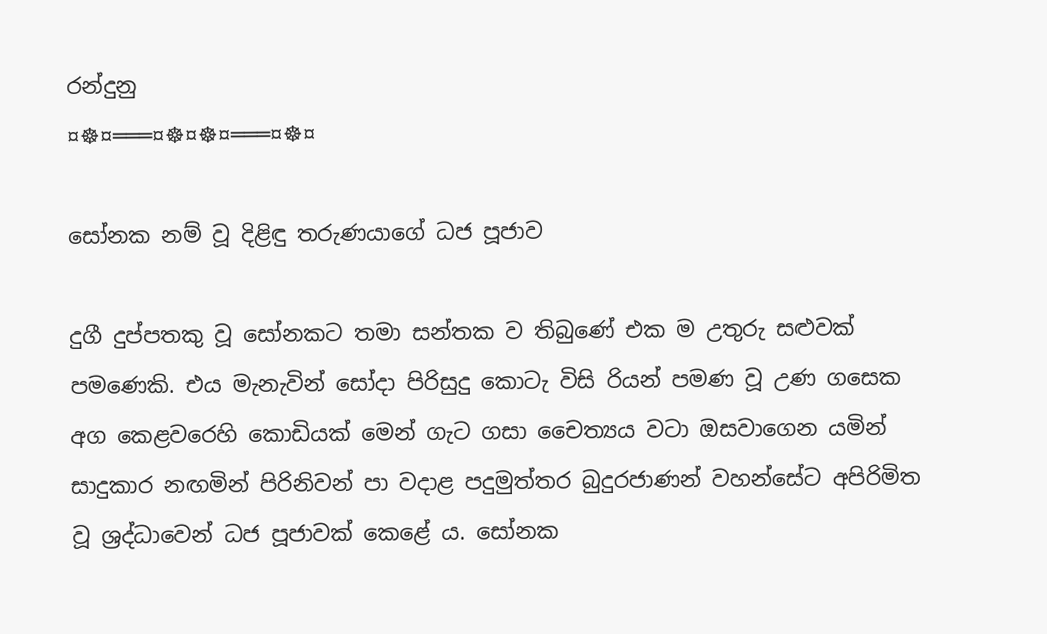රන්දුනු
¤☸¤═══¤☸¤☸¤═══¤☸¤

සෝනක නම් වූ දිළිඳු තරුණයාගේ ධජ පූජාව

දුගී දුප්පතකු වූ සෝනකට තමා සන්තක ව තිබුණේ එක ම උතුරු සළුවක් පමණෙකි. එය මැනැවින් සෝදා පිරිසුදු කොටැ විසි රියන් පමණ වූ උණ ගසෙක අග කෙළවරෙහි කොඩියක් මෙන් ගැට ගසා චෛත්‍යය වටා ඔසවාගෙන යමින් සාදුකාර නඟමින් පිරිනිවන් පා වදාළ පදුමුත්තර බුදුරජාණන් වහන්සේට අපිරිමිත වූ ශ්‍රද්ධාවෙන් ධජ පූජාවක් කෙළේ ය. සෝනක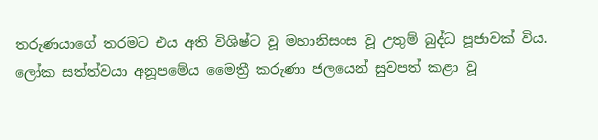තරුණයාගේ තරමට එය අති විශිෂ්ට වූ මහානිසංස වූ උතුම් බුද්ධ පූජාවක් විය.
ලෝක සත්ත්වයා අනූපමේය මෛත්‍රී කරුණා ජලයෙන් සුවපත් කළා වූ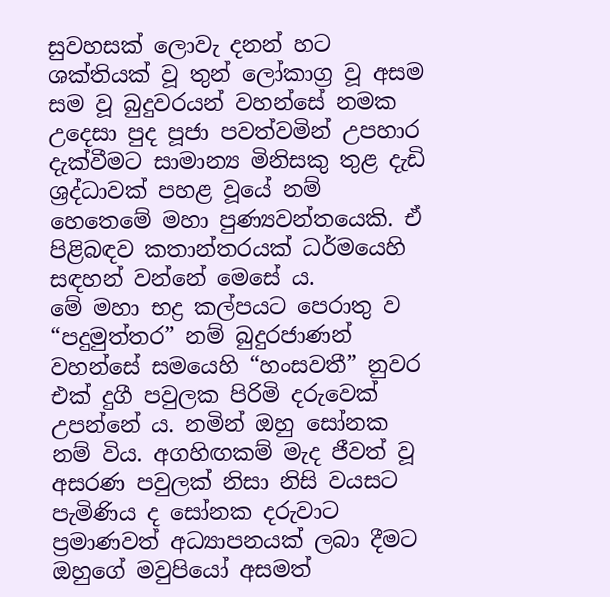සුවහසක් ලොවැ දනන් හට ශක්තියක් වූ තුන් ලෝකාග්‍ර වූ අසම සම වූ බුදුවරයන් වහන්සේ නමක උදෙසා පුද පූජා පවත්වමින් උපහාර දැක්වීමට සාමාන්‍ය මිනිසකු තුළ දැඩි ශ්‍රද්ධාවක් පහළ වූයේ නම් හෙතෙමේ මහා පුණ්‍යවන්තයෙකි. ඒ පිළිබඳව කතාන්තරයක් ධර්මයෙහි සඳහන් වන්නේ මෙසේ ය.
මේ මහා භද්‍ර කල්පයට පෙරාතු ව “පදුමුත්තර” නම් බුදුරජාණන් වහන්සේ සමයෙහි “හංසවතී” නුවර එක් දුගී පවුලක පිරිමි දරුවෙක් උපන්නේ ය. නමින් ඔහු සෝනක නම් විය. අගහිඟකම් මැද ජීවත් වූ අසරණ පවුලක් නිසා නිසි වයසට පැමිණිය ද සෝනක දරුවාට ප්‍රමාණවත් අධ්‍යාපනයක් ලබා දීමට ඔහුගේ මවුපියෝ අසමත්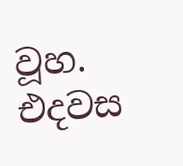වූහ.
එදවස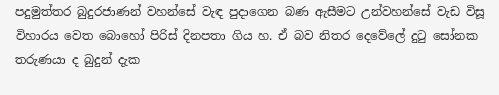පදුමුත්තර බුදුරජාණන් වහන්සේ වැඳ පුදාගෙන බණ ඇසීමට උන්වහන්සේ වැඩ විසූ විහාරය වෙත බොහෝ පිරිස් දිනපතා ගිය හ. ඒ බව නිතර දෙවේලේ දුටු සෝනක තරුණයා ද බුදුන් දැක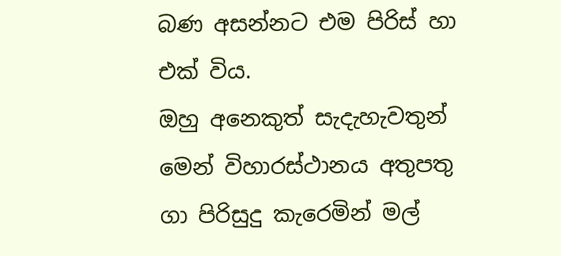බණ අසන්නට එම පිරිස් හා එක් විය.
ඔහු අනෙකුත් සැදැහැවතුන් මෙන් විහාරස්ථානය අතුපතු ගා පිරිසුදු කැරෙමින් මල්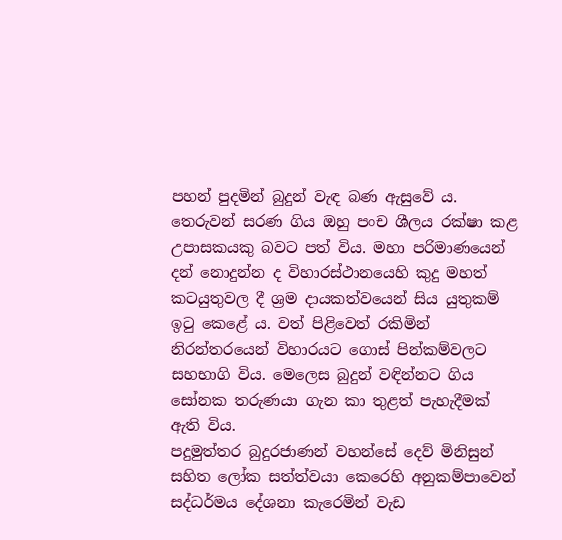පහන් පුදමින් බුදුන් වැඳ බණ ඇසුවේ ය. තෙරුවන් සරණ ගිය ඔහු පංච ශීලය රක්ෂා කළ උපාසකයකු බවට පත් විය. මහා පරිමාණයෙන් දන් නොදුන්න ද විහාරස්ථානයෙහි කුදු මහත් කටයුතුවල දී ශ්‍රම දායකත්වයෙන් සිය යුතුකම් ඉටු කෙළේ ය. වත් පිළිවෙත් රකිමින් නිරන්තරයෙන් විහාරයට ගොස් පින්කම්වලට සහභාගි විය. මෙලෙස බුදුන් වඳින්නට ගිය සෝනක තරුණයා ගැන කා තුළත් පැහැදීමක් ඇති විය.
පදුමුත්තර බුදුරජාණන් වහන්සේ දෙව් මිනිසුන් සහිත ලෝක සත්ත්වයා කෙරෙහි අනුකම්පාවෙන් සද්ධර්මය දේශනා කැරෙමින් වැඩ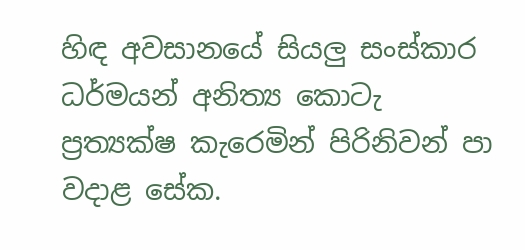හිඳ අවසානයේ සියලු සංස්කාර ධර්මයන් අනිත්‍ය කොටැ ප්‍රත්‍යක්ෂ කැරෙමින් පිරිනිවන් පා වදාළ සේක.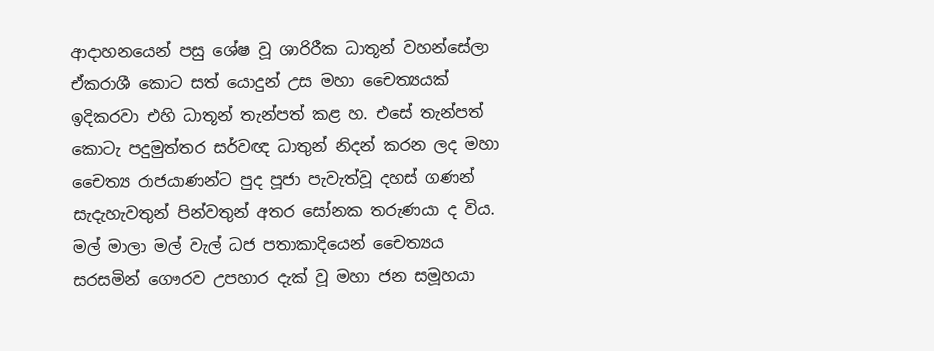ආදාහනයෙන් පසු ශේෂ වූ ශාරිරීක ධාතූන් වහන්සේලා ඒකරාශී කොට සත් යොදුන් උස මහා චෛත්‍යයක් ඉදිකරවා එහි ධාතූන් තැන්පත් කළ හ. එසේ තැන්පත් කොටැ පදුමුත්තර සර්වඥ ධාතුන් නිදන් කරන ලද මහා චෛත්‍ය රාජයාණන්ට පුද පූජා පැවැත්වූ දහස් ගණන් සැදැහැවතුන් පින්වතුන් අතර සෝනක තරුණයා ද විය. මල් මාලා මල් වැල් ධජ පතාකාදියෙන් චෛත්‍යය සරසමින් ගෞරව උපහාර දැක් වූ මහා ජන සමූහයා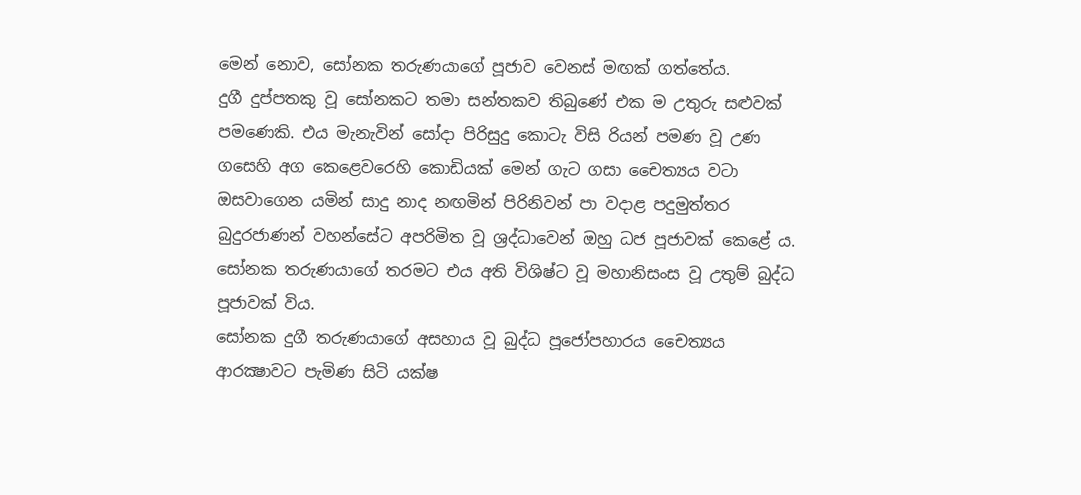මෙන් නොව, සෝනක තරුණයාගේ පූජාව වෙනස් මඟක් ගත්තේය.
දුගී දුප්පතකු වූ සෝනකට තමා සන්තකව තිබුණේ එක ම උතුරු සළුවක් පමණෙකි. එය මැනැවින් සෝදා පිරිසුදු කොටැ විසි රියන් පමණ වූ උණ ගසෙහි අග කෙළෙවරෙහි කොඩියක් මෙන් ගැට ගසා චෛත්‍යය වටා ඔසවාගෙන යමින් සාදු නාද නඟමින් පිරිනිවන් පා වදාළ පදුමුත්තර බුදුරජාණන් වහන්සේට අපරිමිත වූ ශ්‍රද්ධාවෙන් ඔහු ධජ පූජාවක් කෙළේ ය. සෝනක තරුණයාගේ තරමට එය අති විශිෂ්ට වූ මහානිසංස වූ උතුම් බුද්ධ පූජාවක් විය.
සෝනක දුගී තරුණයාගේ අසහාය වූ බුද්ධ පූජෝපහාරය චෛත්‍යය ආරක්‍ෂාවට පැමිණ සිටි යක්ෂ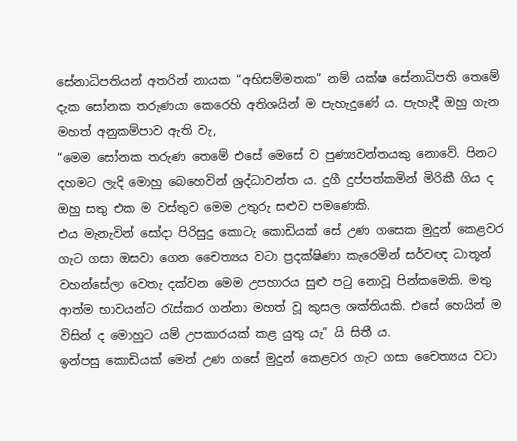සේනාධිපතියන් අතරින් නායක “අභිසම්මතක” නම් යක්ෂ සේනාධිපති තෙමේ දැක සෝනක තරුණයා කෙරෙහි අතිශයින් ම පැහැදුණේ ය. පැහැදී ඔහු ගැන මහත් අනුකම්පාව ඇති වැ,
“මෙම සෝනක තරුණ තෙමේ එසේ මෙසේ ව පුණ්‍යවන්තයකු නොවේ. පිනට දහමට ලැදි මොහු බෙහෙවින් ශ්‍රද්ධාවන්ත ය. දුගී දුප්පත්කමින් මිරිකී ගිය ද ඔහු සතු එක ම වස්තුව මෙම උතුරු සළුව පමණෙකි.
එය මැනැවින් සෝදා පිරිසුදු කොටැ කොඩියක් සේ උණ ගසෙක මුදුන් කෙළවර ගැට ගසා ඔසවා ගෙන චෛත්‍යය වටා ප්‍රදක්ෂිණා කැරෙමින් සර්වඥ ධාතූන් වහන්සේලා වෙතැ දක්වන මෙම උපහාරය සුළු පටු නොවූ පින්කමෙකි. මතු ආත්ම භාවයන්ට රැස්කර ගන්නා මහත් වූ කුසල ශක්තියකි. එසේ හෙයින් ම විසින් ද මොහුට යම් උපකාරයක් කළ යුතු යැ” යි සිතී ය.
ඉන්පසු කොඩියක් මෙන් උණ ගසේ මුදුන් කෙළවර ගැට ගසා චෛත්‍යය වටා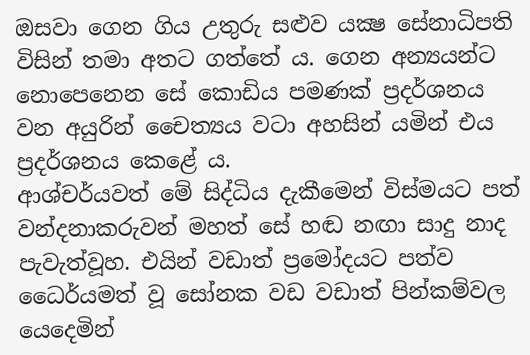ඔසවා ගෙන ගිය උතුරු සළුව යක්‍ෂ සේනාධිපති විසින් තමා අතට ගත්තේ ය. ගෙන අන්‍යයන්ට නොපෙනෙන සේ කොඩිය පමණක් ප්‍රදර්ශනය වන අයුරින් චෛත්‍යය වටා අහසින් යමින් එය ප්‍රදර්ශනය කෙළේ ය.
ආශ්චර්යවත් මේ සිද්ධිය දැකීමෙන් විස්මයට පත් වන්දනාකරුවන් මහත් සේ හඬ නඟා සාදු නාද පැවැත්වූහ. එයින් වඩාත් ප්‍රමෝදයට පත්ව ධෛර්යමත් වූ සෝනක වඩ වඩාත් පින්කම්වල යෙදෙමින්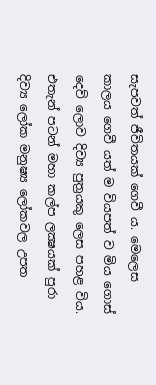සැපවත් ජීවිතයක් ගෙවී ය. මෙලෙස කාලය ගෙවී යත් ම වියපත් ව මිය ගොස් දෙව් ලොව දිව්‍ය පුත්‍රයකු ලෙස පහළ විය.
එතැන් පටන් මහා කල්ප ලක්‍ෂයක් පුරා දිව්‍ය ලෝක මනුෂ්‍ය ලෝකවල උපත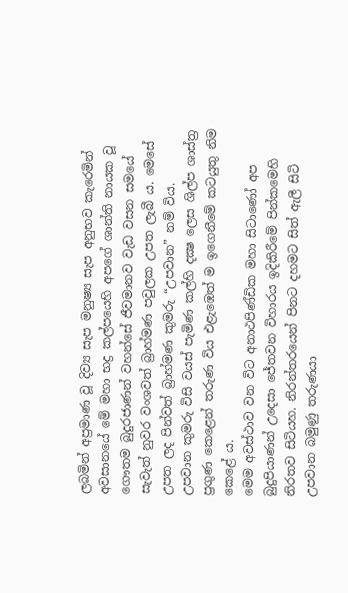ලබමින් අප්‍රමාණ වූ දිව්‍ය සැප මනුෂ්‍ය සැප අනුභව කැරෙමින් අවසානයේ මේ මහා භද්‍ර කල්පයෙහි අපගේ ශාන්ති නායක වූ ගෞතම බුදුරජාණන් වහන්සේ ජීවමානව වැඩ වසන සමයේ සැවැත් නුවර වංශවත් බ්‍රාහ්මණ පවුලක උපත ලැබී ය. මෙසේ උපත ලද පින්වත් බ්‍රාහ්මණ කුමරු “උපවාන” නම් විය.
උපවාන කුමරු විසි වයස් පැමිණ කල්හි දක්‍ෂ ලෙස ශිල්ප ශාස්ත්‍ර ප්‍රගුණ කෙළෙන් තරුණ විය එළැඹෙත් ම ඉගෙනීමේ කටයුතු නිම කෙළේ ය.
මෙම අවස්ථාව වන විට අනාථපිණ්ඩික මහා සිටාණෝ අප බුදුපියාණන් උදෙසා ජේතවන විහාරය ඉදිකිරීමේ පින්කමෙහි නිරතව සිටියහ. නිරන්තරයෙන් පිනට දහමට සිත් ඇලී සිටි උපවාන බමුණු තරුණයා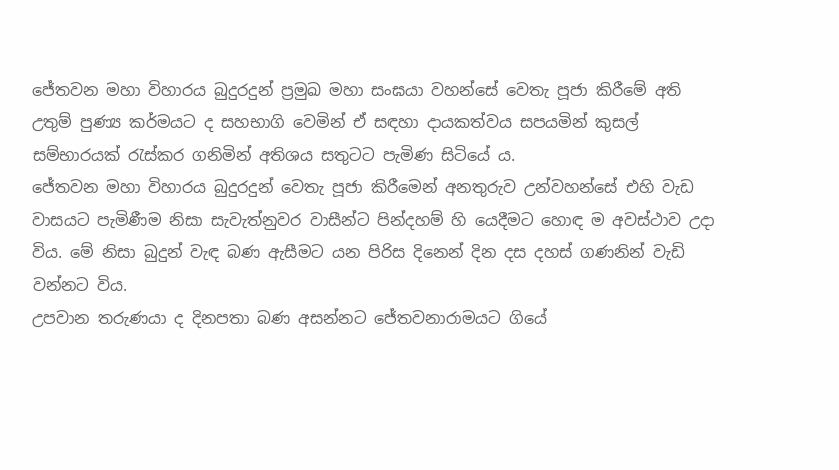ජේතවන මහා විහාරය බුදුරදුන් ප්‍රමුඛ මහා සංඝයා වහන්සේ වෙතැ පූජා කිරීමේ අති උතුම් පුණ්‍ය කර්මයට ද සහභාගි වෙමින් ඒ සඳහා දායකත්වය සපයමින් කුසල් සම්භාරයක් රැස්කර ගනිමින් අතිශය සතුටට පැමිණ සිටියේ ය.
ජේතවන මහා විහාරය බුදුරදුන් වෙතැ පූජා කිරීමෙන් අනතුරුව උන්වහන්සේ එහි වැඩ වාසයට පැමිණීම නිසා සැවැත්නුවර වාසීන්ට පින්දහම් හි යෙදීමට හොඳ ම අවස්ථාව උදා විය. මේ නිසා බුදුන් වැඳ බණ ඇසීමට යන පිරිස දිනෙන් දින දස දහස් ගණනින් වැඩි වන්නට විය.
උපවාන තරුණයා ද දිනපතා බණ අසන්නට ජේතවනාරාමයට ගියේ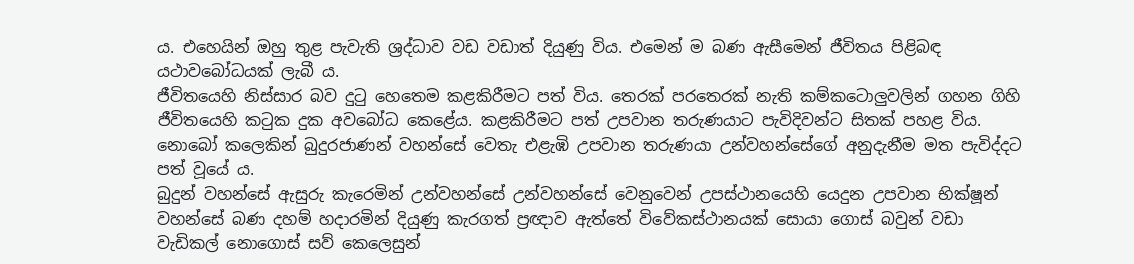ය. එහෙයින් ඔහු තුළ පැවැති ශ්‍රද්ධාව වඩ වඩාත් දියුණු විය. එමෙන් ම බණ ඇසීමෙන් ජීවිතය පිළිබඳ යථාවබෝධයක් ලැබී ය.
ජීවිතයෙහි නිස්සාර බව දුටු හෙතෙම කළකිරීමට පත් විය. තෙරක් පරතෙරක් නැති කම්කටොලුවලින් ගහන ගිහි ජීවිතයෙහි කටුක දුක අවබෝධ කෙළේය. කළකිරීමට පත් උපවාන තරුණයාට පැවිදිවන්ට සිතක් පහළ විය.
නොබෝ කලෙකින් බුදුරජාණන් වහන්සේ වෙතැ එළැඹි උපවාන තරුණයා උන්වහන්සේගේ අනුදැනීම මත පැවිද්දට පත් වූයේ ය.
බුදුන් වහන්සේ ඇසුරු කැරෙමින් උන්වහන්සේ උන්වහන්සේ වෙනුවෙන් උපස්ථානයෙහි යෙදුන උපවාන භික්ෂූන් වහන්සේ බණ දහම් හදාරමින් දියුණු කැරගත් ප්‍රඥාව ඇත්තේ විවේකස්ථානයක් සොයා ගොස් බවුන් වඩා වැඩිකල් නොගොස් සව් කෙලෙසුන්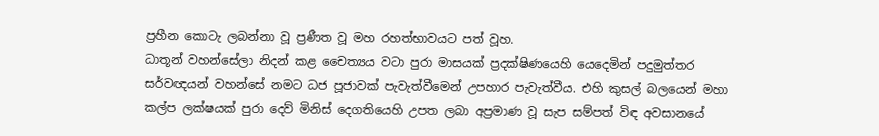ප්‍රහීන කොටැ ලබන්නා වූ ප්‍රණීත වූ මහ රහත්භාවයට පත් වූහ.
ධාතූන් වහන්සේලා නිදන් කළ චෛත්‍යය වටා පුරා මාසයක් ප්‍රදක්ෂිණයෙහි යෙදෙමින් පදුමුත්තර සර්වඥයන් වහන්සේ නමට ධජ පූජාවක් පැවැත්වීමෙන් උපහාර පැවැත්වීය. එහි කුසල් බලයෙන් මහා කල්ප ලක්ෂයක් පුරා දෙව් මිනිස් දෙගතියෙහි උපත ලබා අප්‍රමාණ වූ සැප සම්පත් විඳ අවසානයේ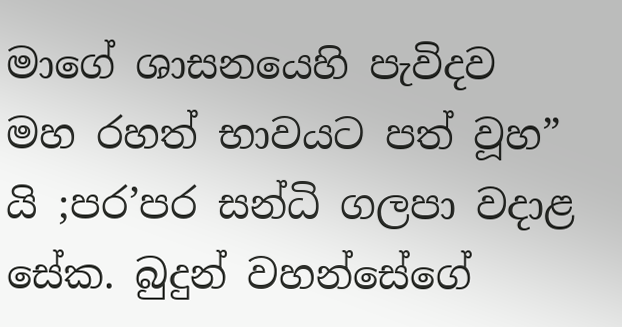මාගේ ශාසනයෙහි පැවිදව මහ රහත් භාවයට පත් වූහ” යි ;පර’පර සන්ධි ගලපා වදාළ සේක. බුදුන් වහන්සේගේ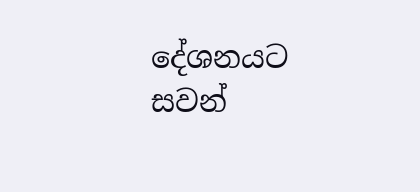දේශනයට සවන්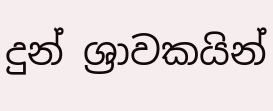දුන් ශ්‍රාවකයින්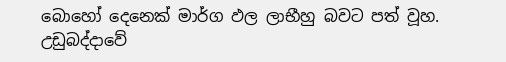බොහෝ දෙනෙක් මාර්ග ඵල ලාභීහු බවට පත් වූහ.
උඩුබද්දාවේ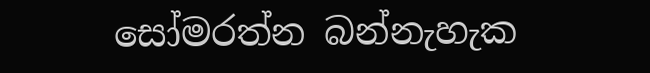සෝමරත්න බන්නැහැක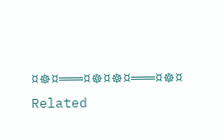¤☸¤═══¤☸¤☸¤═══¤☸¤
Related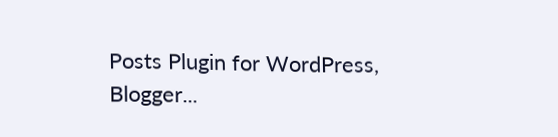Posts Plugin for WordPress, Blogger...